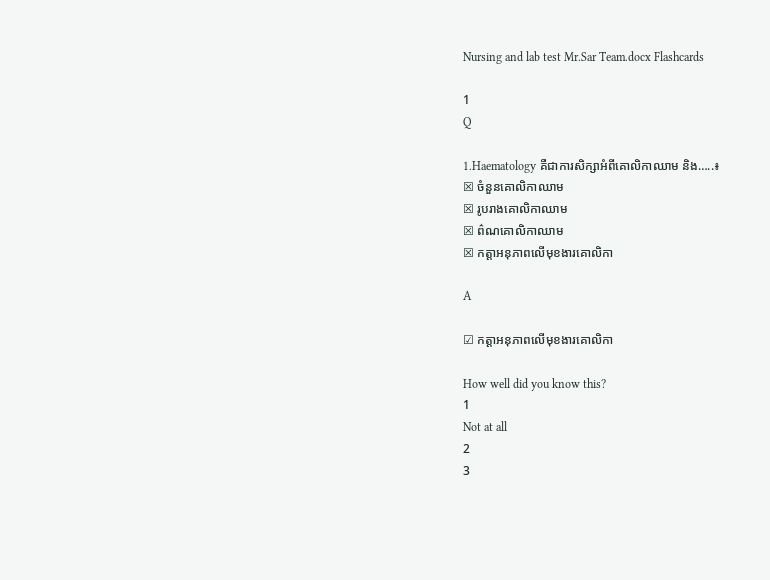Nursing and lab test Mr.Sar Team.docx Flashcards

1
Q

1.Haematology គឺជាការសិក្សាអំពីគោលិកាឈាម និង…..៖
☒ ចំនួនគោលិកាឈាម
☒ រូបរាងគោលិកាឈាម
☒ ព៌ណគោលិកាឈាម
☒ កត្តាអនុភាពលើមុខងារគោលិកា

A

☑ កត្តាអនុភាពលើមុខងារគោលិកា

How well did you know this?
1
Not at all
2
3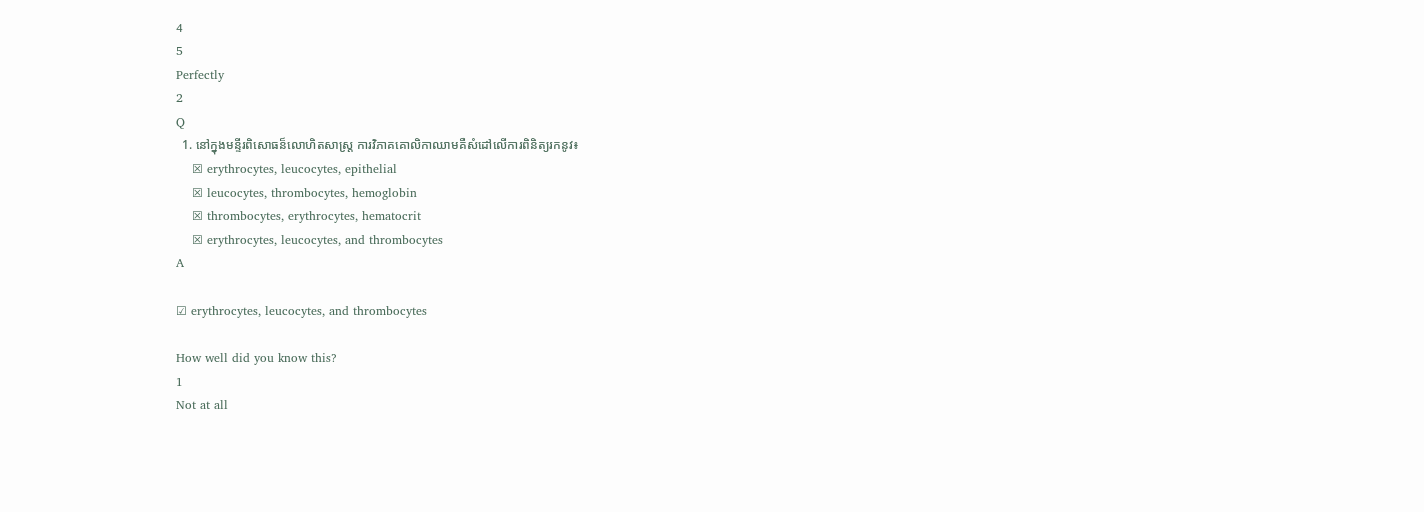4
5
Perfectly
2
Q
  1. នៅក្នុងមន្ទីរពិសោធន៏លោហិតសាស្រ្ត ការវិភាគគោលិកាឈាមគឺសំដៅលើការពិនិត្យរកនូវ៖
    ☒ erythrocytes, leucocytes, epithelial
    ☒ leucocytes, thrombocytes, hemoglobin
    ☒ thrombocytes, erythrocytes, hematocrit
    ☒ erythrocytes, leucocytes, and thrombocytes
A

☑ erythrocytes, leucocytes, and thrombocytes

How well did you know this?
1
Not at all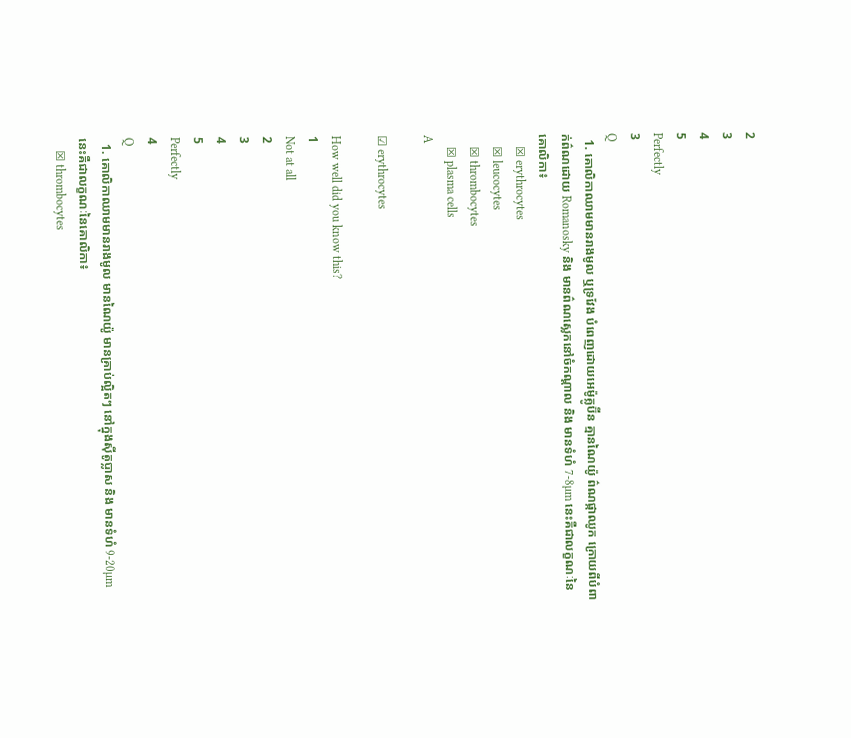2
3
4
5
Perfectly
3
Q
  1. គោលិកាឈាមមានរាងមូល ឬទ្រវែង បំពេញដោយអេម៉ូគ្លូប៊ីន គ្មានណៃយ៉ូ ព៌ណផ្កាឈូក ក្រោយពីបំពាក់ព៌ណដោយ Romanosky និង មានព៌ណស្លេកនៅចំកណ្តាល និង មានទំហំ 7-8µm នេះគឺជាលក្ខណៈនៃគោលិកា៖
    ☒ erythrocytes
    ☒ leucocytes
    ☒ thrombocytes
    ☒ plasma cells
A

☑ erythrocytes

How well did you know this?
1
Not at all
2
3
4
5
Perfectly
4
Q
  1. គោលិកាឈាមមានរាងមូល មានណៃយ៉ូ មានគ្រាប់ល្អិតៗ នៅក្នុងស៊ីតូប្លាស និង មានទំហំ 9-20µm នេះគឺជាលក្ខណៈនៃគោលិកា៖
    ☒ thrombocytes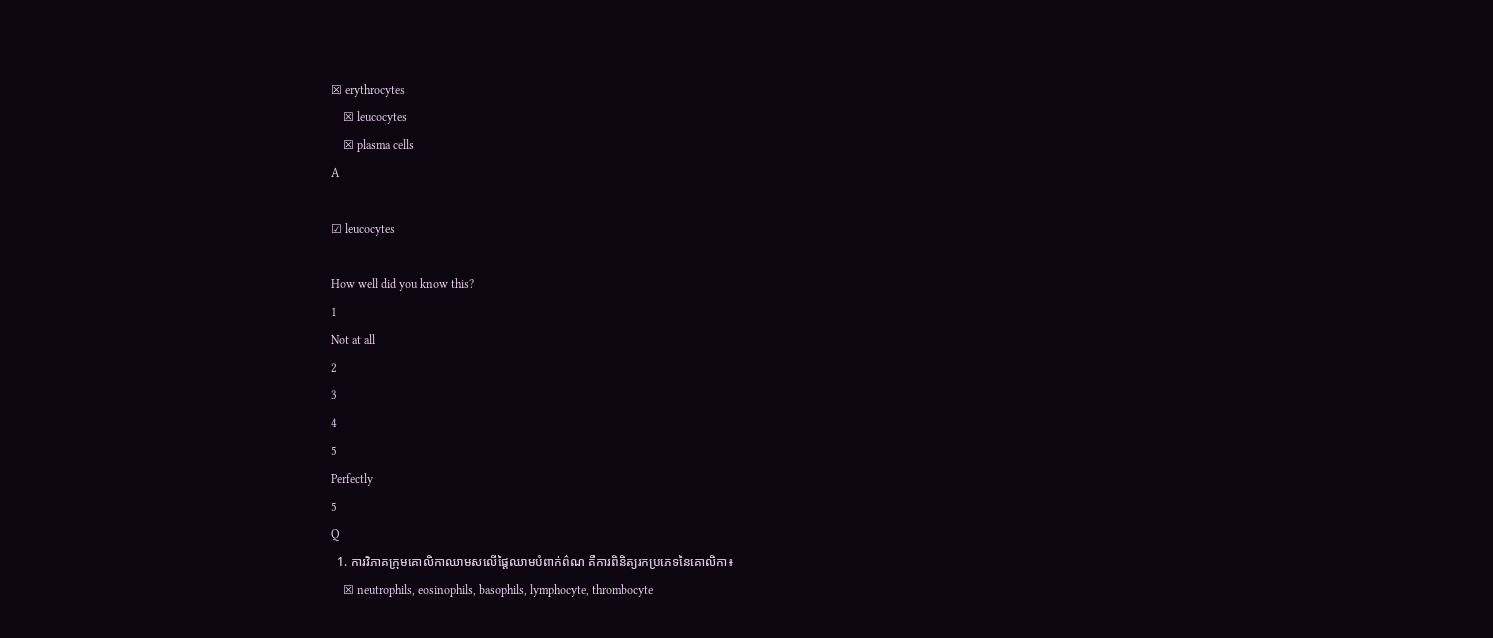☒ erythrocytes
    ☒ leucocytes
    ☒ plasma cells
A

☑ leucocytes

How well did you know this?
1
Not at all
2
3
4
5
Perfectly
5
Q
  1. ការវិភាគក្រុមគោលិកាឈាមសលើផ្តៃឈាមបំពាក់ព៌ណ គឺការពិនិត្យរកប្រភេទនៃគោលិកា៖
    ☒ neutrophils, eosinophils, basophils, lymphocyte, thrombocyte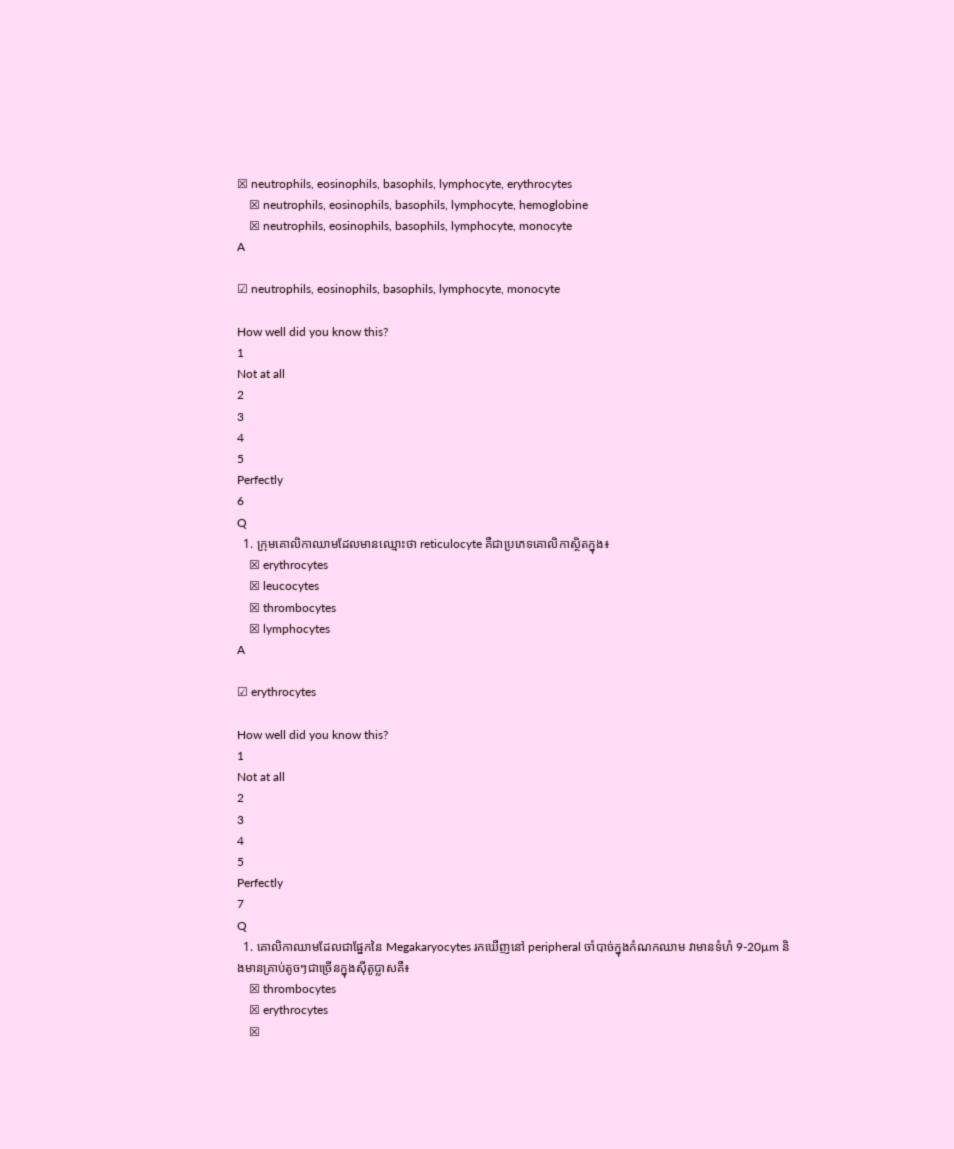☒ neutrophils, eosinophils, basophils, lymphocyte, erythrocytes
    ☒ neutrophils, eosinophils, basophils, lymphocyte, hemoglobine
    ☒ neutrophils, eosinophils, basophils, lymphocyte, monocyte
A

☑ neutrophils, eosinophils, basophils, lymphocyte, monocyte

How well did you know this?
1
Not at all
2
3
4
5
Perfectly
6
Q
  1. ក្រុមគោលិកាឈាមដែលមានឈ្មោះថា reticulocyte គឺជាប្រភេទគោលិកាស្ថិតក្នុង៖
    ☒ erythrocytes
    ☒ leucocytes
    ☒ thrombocytes
    ☒ lymphocytes
A

☑ erythrocytes

How well did you know this?
1
Not at all
2
3
4
5
Perfectly
7
Q
  1. គោលិកាឈាមដែលជាផ្នែកនៃ Megakaryocytes រកឃើញនៅ peripheral ចាំបាច់ក្នុងកំណកឈាម វាមានទំហំ 9-20µm និងមានគ្រាប់តូចៗជាច្រើនក្នុងស៊ីតូប្លាសគឺ៖
    ☒ thrombocytes
    ☒ erythrocytes
    ☒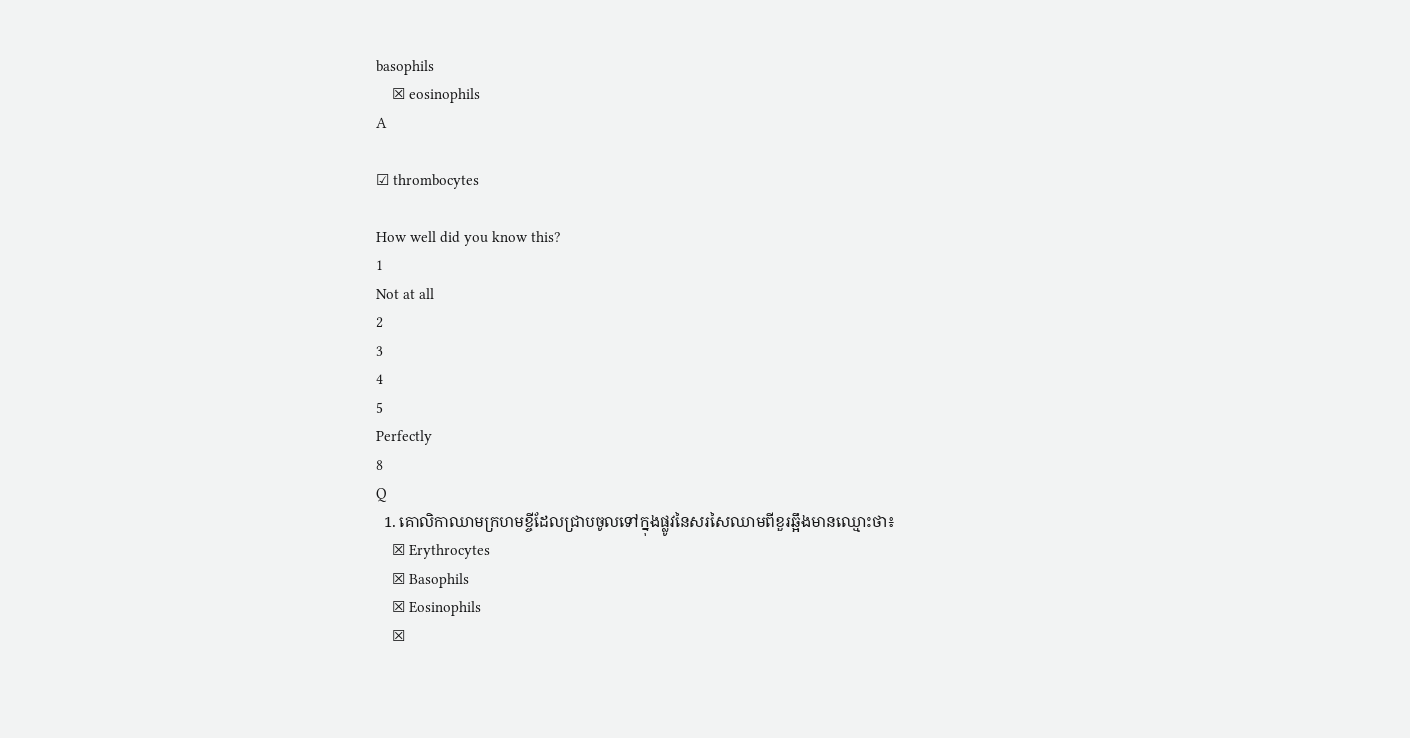basophils
    ☒ eosinophils
A

☑ thrombocytes

How well did you know this?
1
Not at all
2
3
4
5
Perfectly
8
Q
  1. គោលិកាឈាមក្រហមខ្ចីដែលជ្រាបចូលទៅក្នុងផ្លូវនៃសរសៃឈាមពីខួរឆ្អឹងមានឈ្មោះថា៖
    ☒ Erythrocytes
    ☒ Basophils
    ☒ Eosinophils
    ☒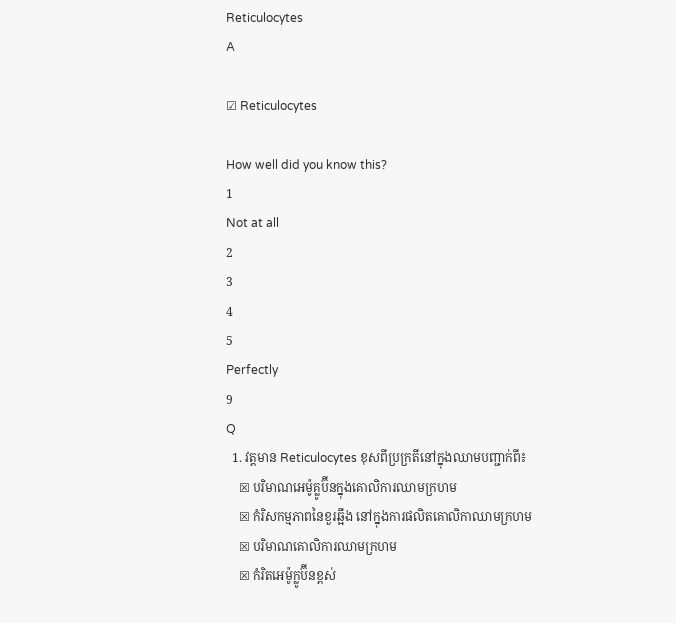Reticulocytes
A

☑ Reticulocytes

How well did you know this?
1
Not at all
2
3
4
5
Perfectly
9
Q
  1. វត្តមាន Reticulocytes ខុសពីប្រក្រតីនៅក្នុងឈាមបញ្ជាក់ពី៖
    ☒ បរិមាណអេម៉ូគ្លូប៊ីនក្នុងគោលិការឈាមក្រហម
    ☒ កំរិសកម្មភាពនៃខួរឆ្អឹង នៅក្នុងការផលិតគោលិកាឈាមក្រហម
    ☒ បរិមាណគោលិការឈាមក្រហម
    ☒ កំរិតអេម៉ូក្លូប៊ីនខ្ពស់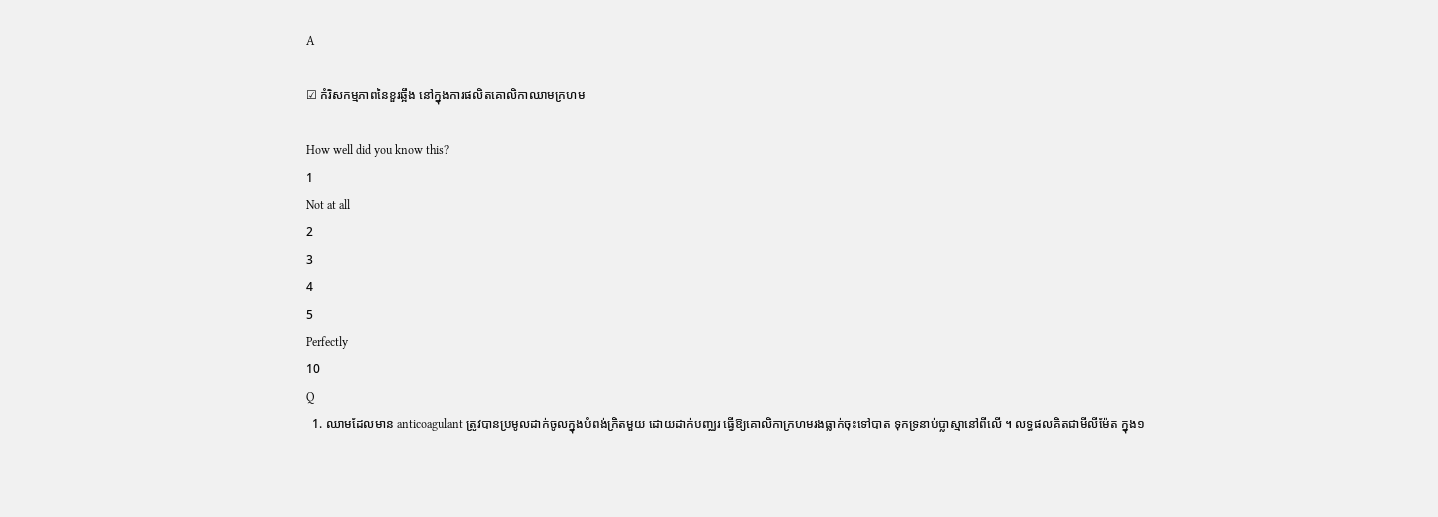A

☑ កំរិសកម្មភាពនៃខួរឆ្អឹង នៅក្នុងការផលិតគោលិកាឈាមក្រហម

How well did you know this?
1
Not at all
2
3
4
5
Perfectly
10
Q
  1. ឈាមដែលមាន anticoagulant ត្រូវបានប្រមូលដាក់ចូលក្នុងបំពង់ក្រិតមួយ ដោយដាក់បញ្ឈរ ធ្វើឱ្យគោលិកាក្រហមរងធ្លាក់ចុះទៅបាត ទុកទ្រនាប់ប្លាស្មានៅពីលើ ។ លទ្ធផលគិតជាមីលីម៉ែត ក្នុង១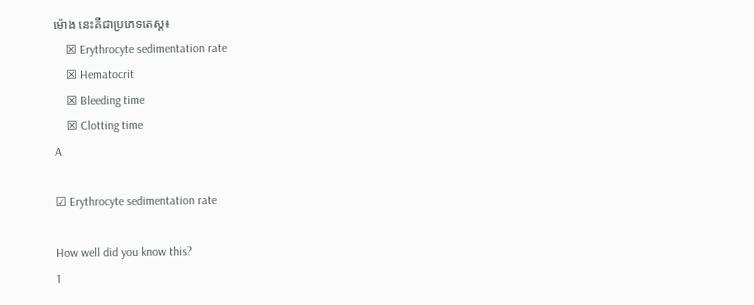ម៉ោង នេះគឺជាប្រភេទតេស្ត៖
    ☒ Erythrocyte sedimentation rate
    ☒ Hematocrit
    ☒ Bleeding time
    ☒ Clotting time
A

☑ Erythrocyte sedimentation rate

How well did you know this?
1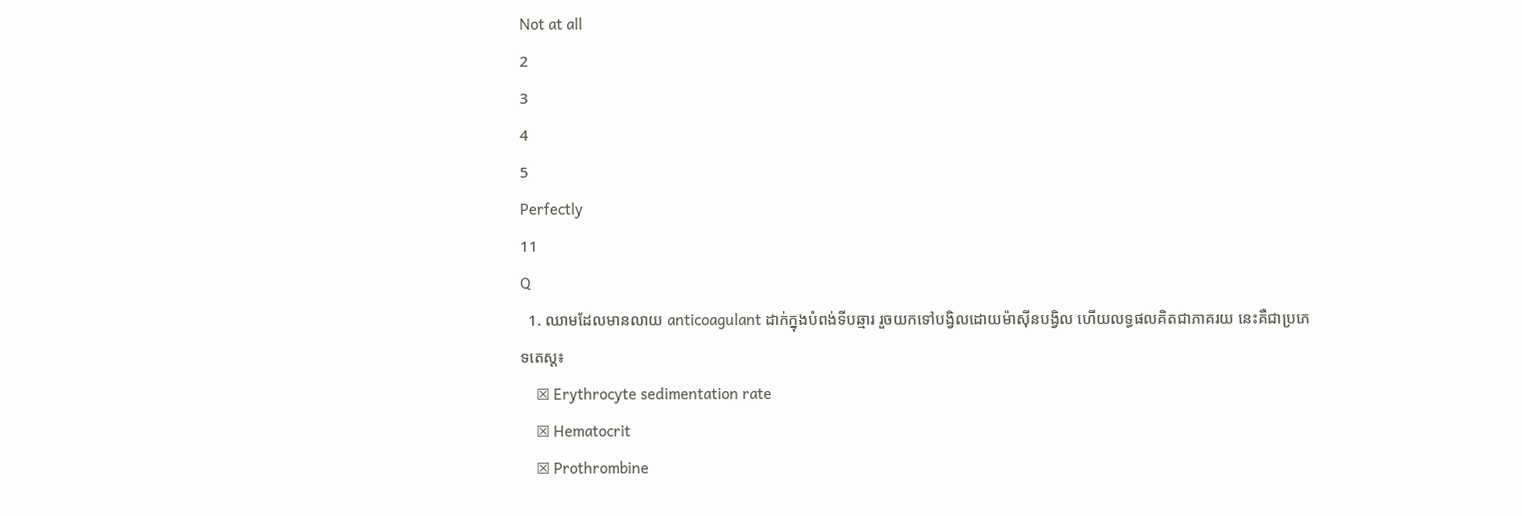Not at all
2
3
4
5
Perfectly
11
Q
  1. ឈាមដែលមានលាយ anticoagulant ដាក់ក្នុងបំពង់ទីបឆ្មារ រួចយកទៅបង្វិលដោយម៉ាស៊ីនបង្វិល ហើយលទ្ធផលគិតជាភាគរយ នេះគឺជាប្រភេទតេស្ត៖
    ☒ Erythrocyte sedimentation rate
    ☒ Hematocrit
    ☒ Prothrombine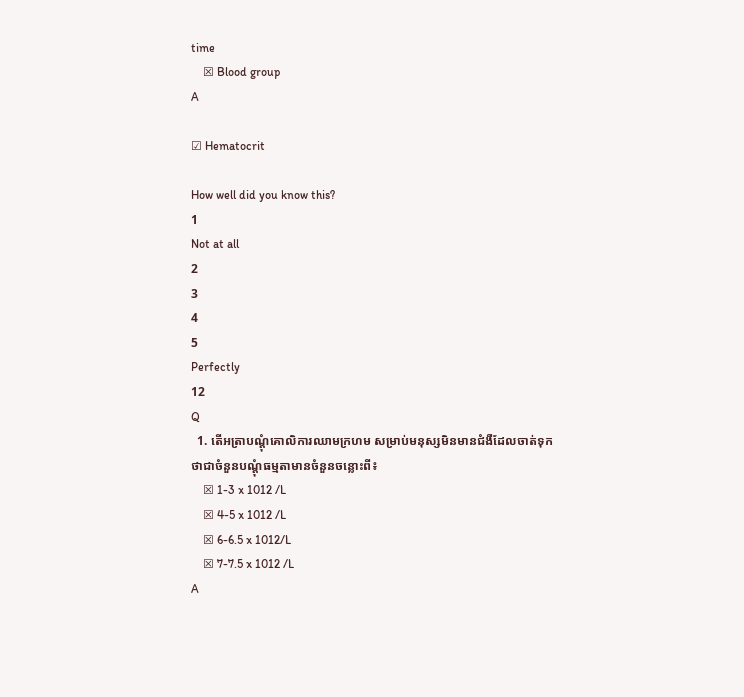time
    ☒ Blood group
A

☑ Hematocrit

How well did you know this?
1
Not at all
2
3
4
5
Perfectly
12
Q
  1. តើអត្រាបណ្តុំគោលិការឈាមក្រហម សម្រាប់មនុស្សមិនមានជំងឺដែលចាត់ទុកថាជាចំនួនបណ្តុំធម្មតាមានចំនួនចន្លោះពី៖
    ☒ 1-3 x 1012 /L
    ☒ 4-5 x 1012 /L
    ☒ 6-6.5 x 1012/L
    ☒ 7-7.5 x 1012 /L
A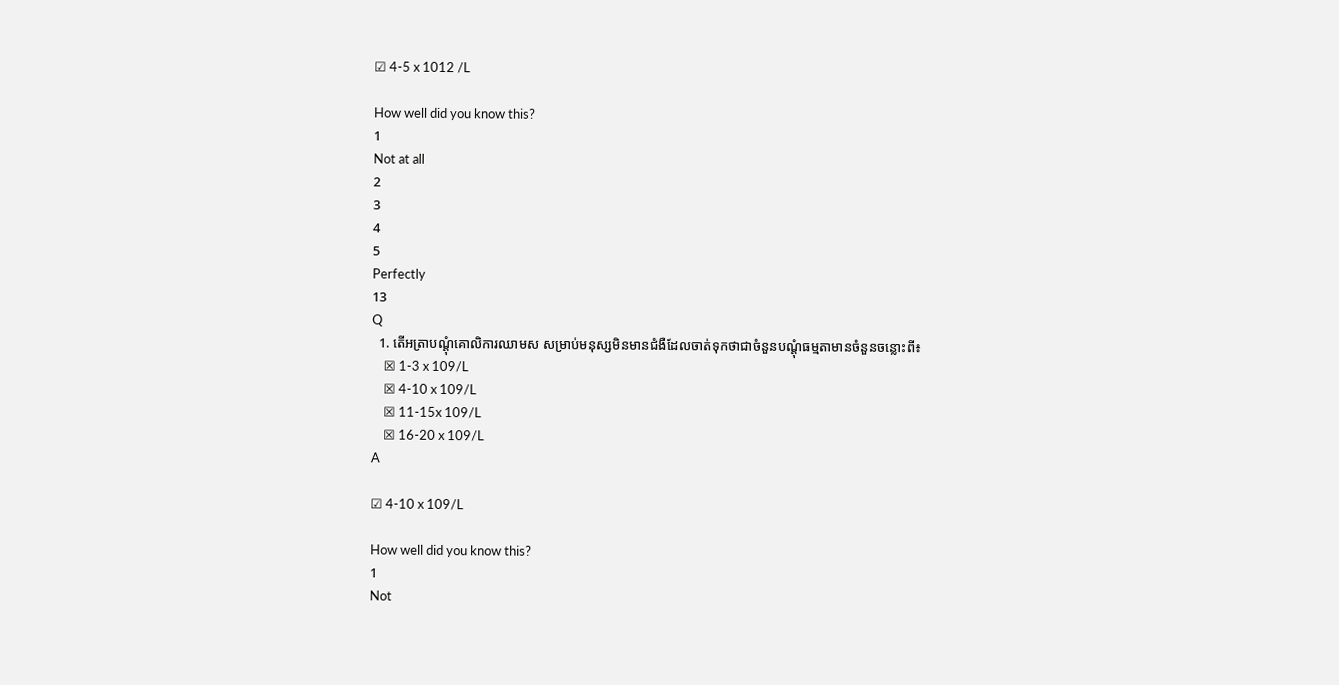☑ 4-5 x 1012 /L

How well did you know this?
1
Not at all
2
3
4
5
Perfectly
13
Q
  1. តើអត្រាបណ្តុំគោលិការឈាមស សម្រាប់មនុស្សមិនមានជំងឺដែលចាត់ទុកថាជាចំនួនបណ្តុំធម្មតាមានចំនួនចន្លោះពី៖
    ☒ 1-3 x 109/L
    ☒ 4-10 x 109/L
    ☒ 11-15x 109/L
    ☒ 16-20 x 109/L
A

☑ 4-10 x 109/L

How well did you know this?
1
Not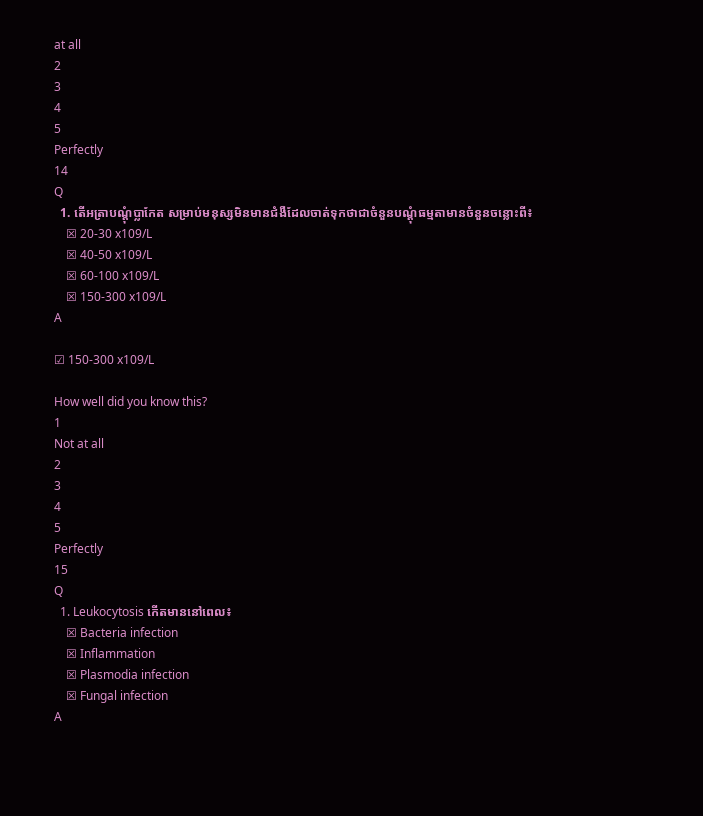at all
2
3
4
5
Perfectly
14
Q
  1. តើអត្រាបណ្តុំប្លាកែត សម្រាប់មនុស្សមិនមានជំងឺដែលចាត់ទុកថាជាចំនួនបណ្តុំធម្មតាមានចំនួនចន្លោះពី៖
    ☒ 20-30 x109/L
    ☒ 40-50 x109/L
    ☒ 60-100 x109/L
    ☒ 150-300 x109/L
A

☑ 150-300 x109/L

How well did you know this?
1
Not at all
2
3
4
5
Perfectly
15
Q
  1. Leukocytosis កើតមាននៅពេល៖
    ☒ Bacteria infection
    ☒ Inflammation
    ☒ Plasmodia infection
    ☒ Fungal infection
A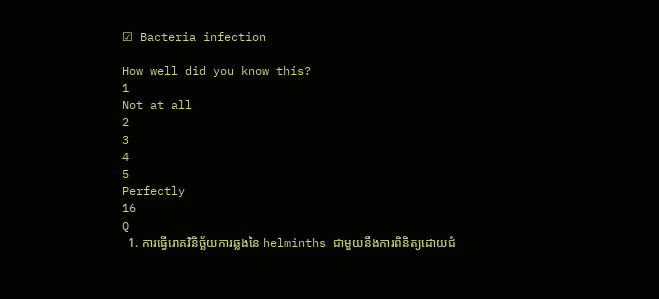☑ Bacteria infection

How well did you know this?
1
Not at all
2
3
4
5
Perfectly
16
Q
  1. ការធ្វើរោគវិនិច្ឆ័យការឆ្លងនៃ helminths ជាមួយនឹងការពិនិត្យដោយជំ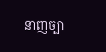នាញច្បា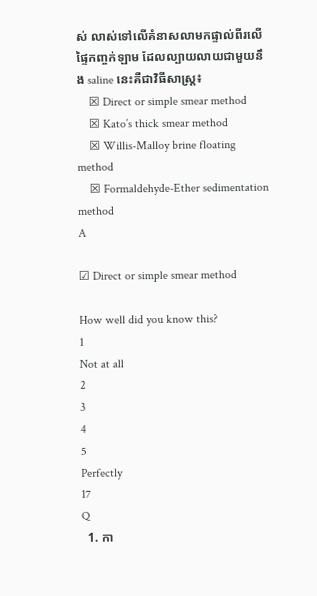ស់ លាស់ទៅលើគំនាសលាមកផ្ទាល់ពីរលើផ្ទៃកញ្ចក់ឡាម ដែលល្បាយលាយជាមួយនឹង saline នេះគឺជាវិធីសាស្រ្ត៖
    ☒ Direct or simple smear method
    ☒ Kato’s thick smear method
    ☒ Willis-Malloy brine floating method
    ☒ Formaldehyde-Ether sedimentation method
A

☑ Direct or simple smear method

How well did you know this?
1
Not at all
2
3
4
5
Perfectly
17
Q
  1. កា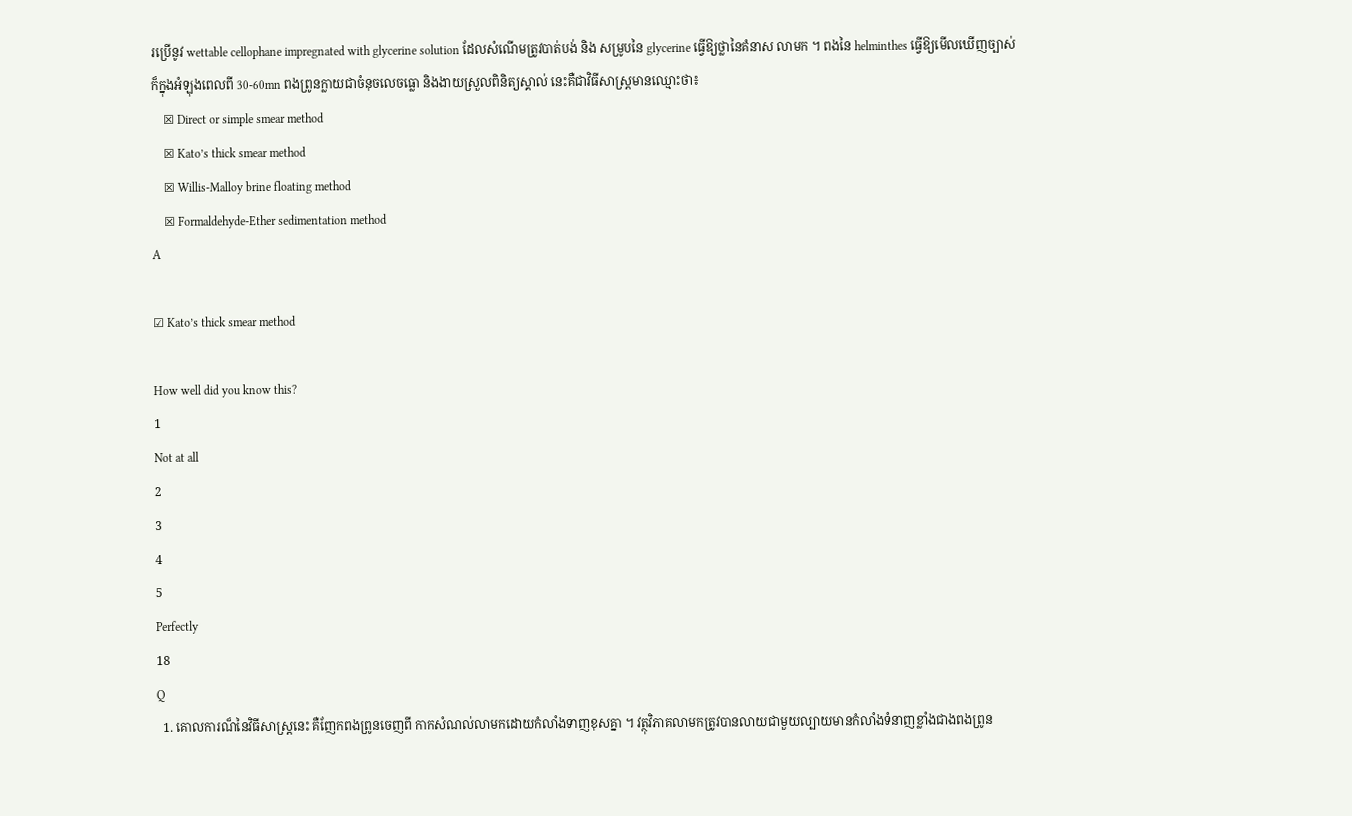រប្រើនូវ wettable cellophane impregnated with glycerine solution ដែលសំណើមត្រូវបាត់បង់ និង សម្រូបនៃ glycerine ធ្វើឱ្យថ្លានៃគំនាស លាមក ។ ពងនៃ helminthes ធ្វើឱ្យមើលឃើញច្បាស់ ក៏ក្នុងអំឡុងពេលពី 30-60mn ពងព្រូនក្លាយជាចំនុចលេចធ្លោ និងងាយស្រួលពិនិត្យស្គាល់ នេះគឺជាវិធីសាស្រ្តមានឈ្មោះថា៖
    ☒ Direct or simple smear method
    ☒ Kato’s thick smear method
    ☒ Willis-Malloy brine floating method
    ☒ Formaldehyde-Ether sedimentation method
A

☑ Kato’s thick smear method

How well did you know this?
1
Not at all
2
3
4
5
Perfectly
18
Q
  1. គោលការណ៏នៃវិធីសាស្រ្តនេះ គឺញែកពងព្រូនចេញពី កាកសំណល់លាមកដោយកំលាំងទាញខុសគ្នា ។ វត្ថុវិភាគលាមកត្រូវបានលាយជាមួយល្បាយមានកំលាំងទំនាញខ្លាំងជាងពងព្រូន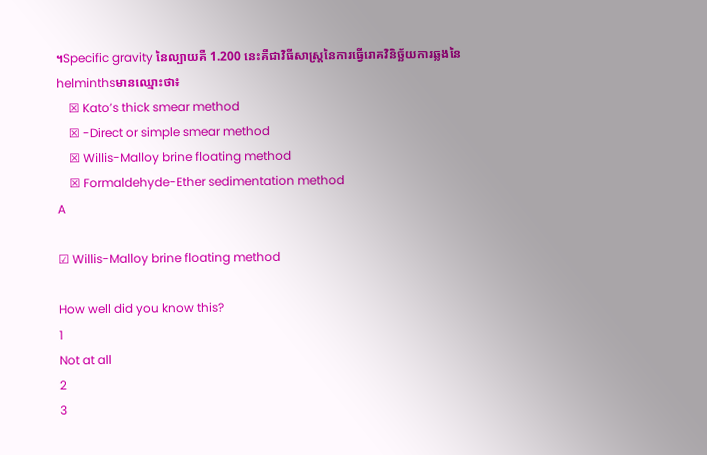។Specific gravity នៃល្បាយគឺ 1.200 នេះគឺជាវិធីសាស្រ្តនៃការធ្វើរោគវិនិច្ឆ័យការឆ្លងនៃ helminthsមានឈ្មោះថា៖
    ☒ Kato’s thick smear method
    ☒ -Direct or simple smear method
    ☒ Willis-Malloy brine floating method
    ☒ Formaldehyde-Ether sedimentation method
A

☑ Willis-Malloy brine floating method

How well did you know this?
1
Not at all
2
3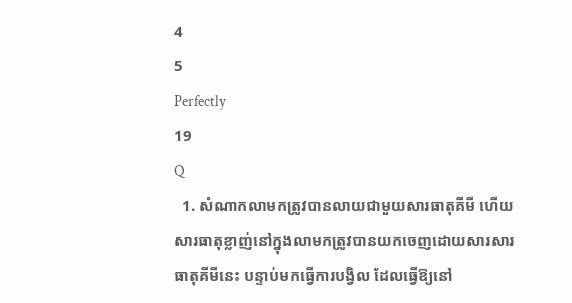4
5
Perfectly
19
Q
  1. សំណាកលាមកត្រូវបានលាយជាមួយសារធាតុគីមី ហើយសារធាតុខ្លាញ់នៅក្នុងលាមកត្រូវបានយកចេញដោយសារសារធាតុគីមីនេះ បន្ទាប់មកធ្វើការបង្វិល ដែលធ្វើឱ្យនៅ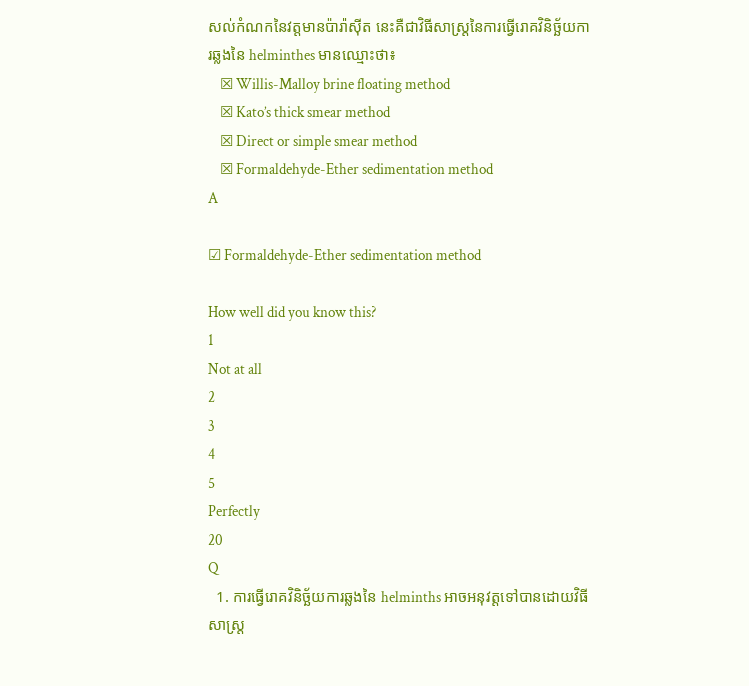សល់កំណកនៃវត្តមានប៉ារ៉ាស៊ីត នេះគឺជាវិធីសាស្រ្តនៃការធ្វើរោគវិនិច្ឆ័យការឆ្លងនៃ helminthes មានឈ្មោះថា៖
    ☒ Willis-Malloy brine floating method
    ☒ Kato’s thick smear method
    ☒ Direct or simple smear method
    ☒ Formaldehyde-Ether sedimentation method
A

☑ Formaldehyde-Ether sedimentation method

How well did you know this?
1
Not at all
2
3
4
5
Perfectly
20
Q
  1. ការធ្វើរោគវិនិច្ឆ័យការឆ្លងនៃ helminths អាចអនុវត្តទៅបានដោយវិធីសាស្រ្ត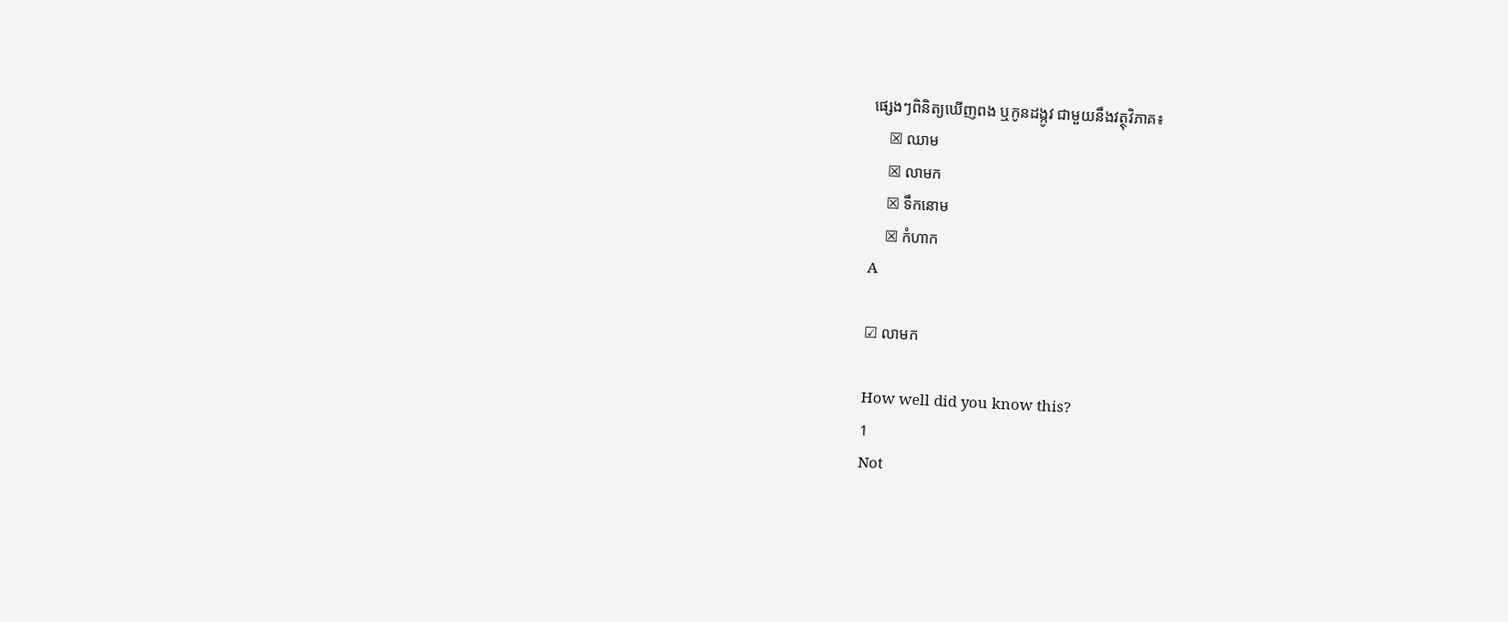ផ្សេងៗពិនិត្យឃើញពង ឬកូនដង្កូវ ជាមួយនឹងវត្ថុវិភាគ៖
    ☒ ឈាម
    ☒ លាមក
    ☒ ទឹកនោម
    ☒ កំហាក
A

☑ លាមក

How well did you know this?
1
Not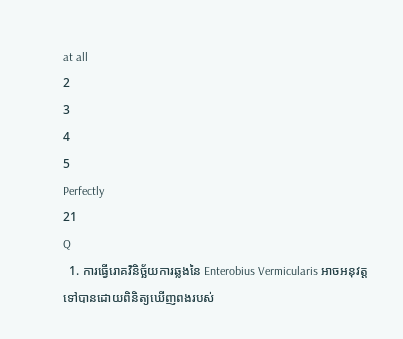at all
2
3
4
5
Perfectly
21
Q
  1. ការធ្វើរោគវិនិច្ឆ័យការឆ្លងនៃ Enterobius Vermicularis អាចអនុវត្តទៅបានដោយពិនិត្យឃើញពងរបស់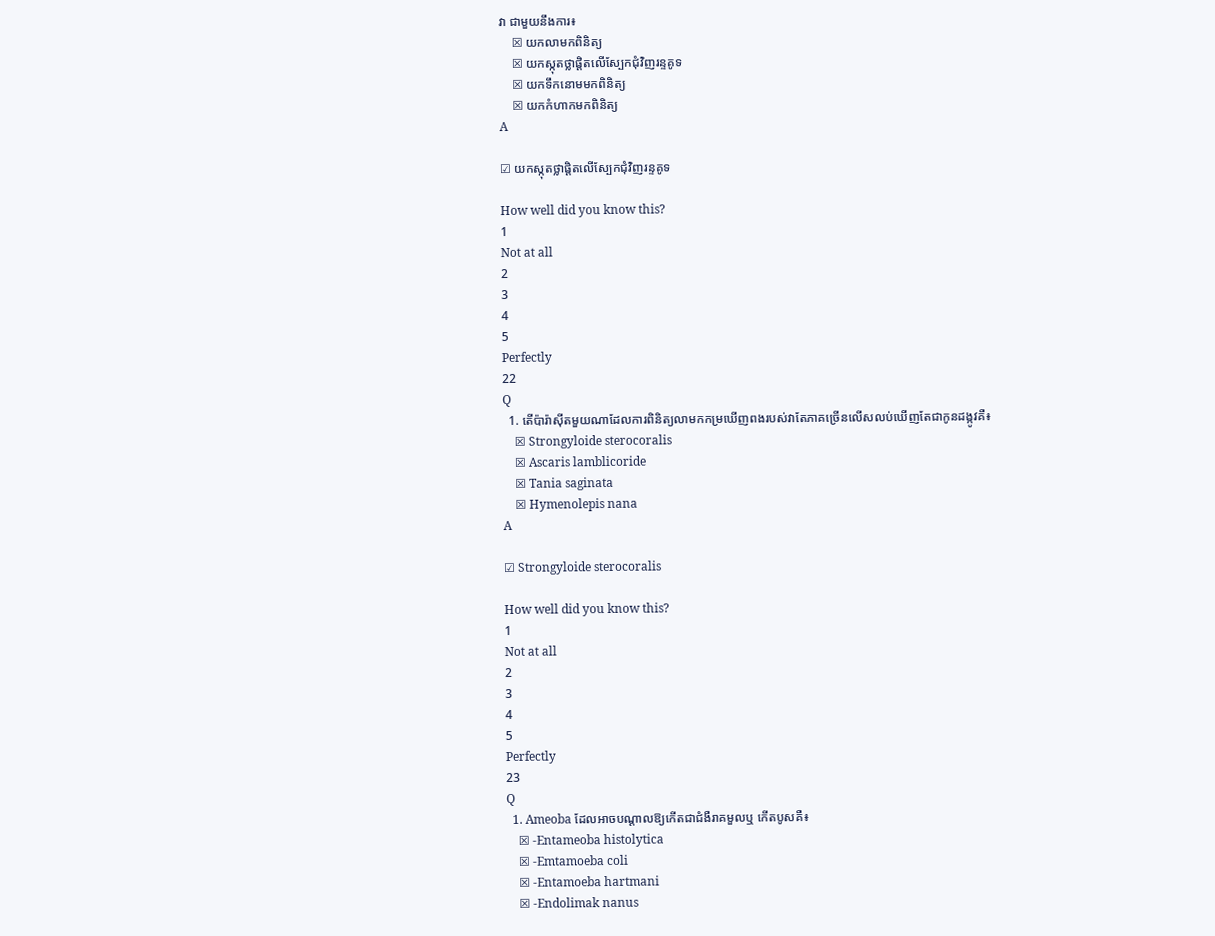វា ជាមួយនឹងការ៖
    ☒ យកលាមកពិនិត្យ
    ☒ យកស្កុតថ្លាផ្តិតលើស្បែកជុំវិញរន្ទគូទ
    ☒ យកទឹកនោមមកពិនិត្យ
    ☒ យកកំហាកមកពិនិត្យ
A

☑ យកស្កុតថ្លាផ្តិតលើស្បែកជុំវិញរន្ទគូទ

How well did you know this?
1
Not at all
2
3
4
5
Perfectly
22
Q
  1. តើប៉ារ៉ាស៊ីតមួយណាដែលការពិនិត្យលាមកកម្រឃើញពងរបស់វាតែភាគច្រើនលើសលប់ឃើញតែជាកូនដង្កូវគឺ៖
    ☒ Strongyloide sterocoralis
    ☒ Ascaris lamblicoride
    ☒ Tania saginata
    ☒ Hymenolepis nana
A

☑ Strongyloide sterocoralis

How well did you know this?
1
Not at all
2
3
4
5
Perfectly
23
Q
  1. Ameoba ដែលអាចបណ្តាលឱ្យកើតជាជំងឺរាគមួលឬ កើតបូសគឺ៖
    ☒ -Entameoba histolytica
    ☒ -Emtamoeba coli
    ☒ -Entamoeba hartmani
    ☒ -Endolimak nanus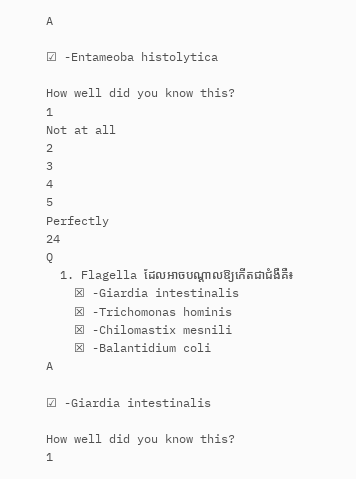A

☑ -Entameoba histolytica

How well did you know this?
1
Not at all
2
3
4
5
Perfectly
24
Q
  1. Flagella ដែលអាចបណ្តាលឱ្យកើតជាជំងឺគឺ៖
    ☒ -Giardia intestinalis
    ☒ -Trichomonas hominis
    ☒ -Chilomastix mesnili
    ☒ -Balantidium coli
A

☑ -Giardia intestinalis

How well did you know this?
1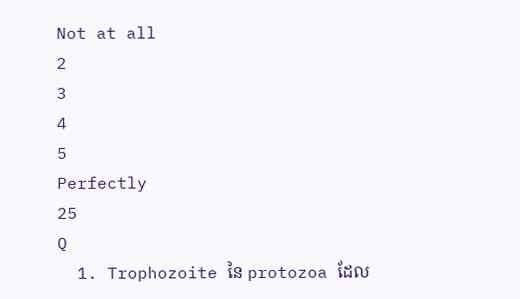Not at all
2
3
4
5
Perfectly
25
Q
  1. Trophozoite នៃ protozoa ដែល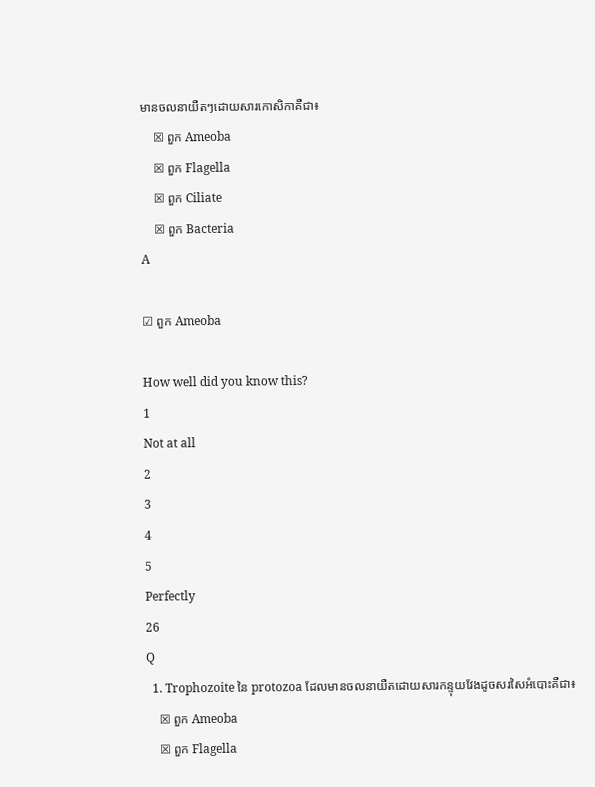មានចលនាយឺតៗដោយសារកោសិកាគឺជា៖
    ☒ ពួក Ameoba
    ☒ ពួក Flagella
    ☒ ពួក Ciliate
    ☒ ពួក Bacteria
A

☑ ពួក Ameoba

How well did you know this?
1
Not at all
2
3
4
5
Perfectly
26
Q
  1. Trophozoite នៃ protozoa ដែលមានចលនាយឺតដោយសារកន្ទុយវែងដូចសរសៃអំបោះគឺជា៖
    ☒ ពួក Ameoba
    ☒ ពួក Flagella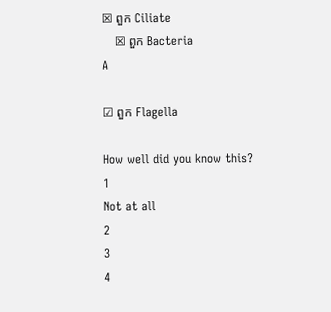☒ ពួក Ciliate
    ☒ ពួក Bacteria
A

☑ ពួក Flagella

How well did you know this?
1
Not at all
2
3
4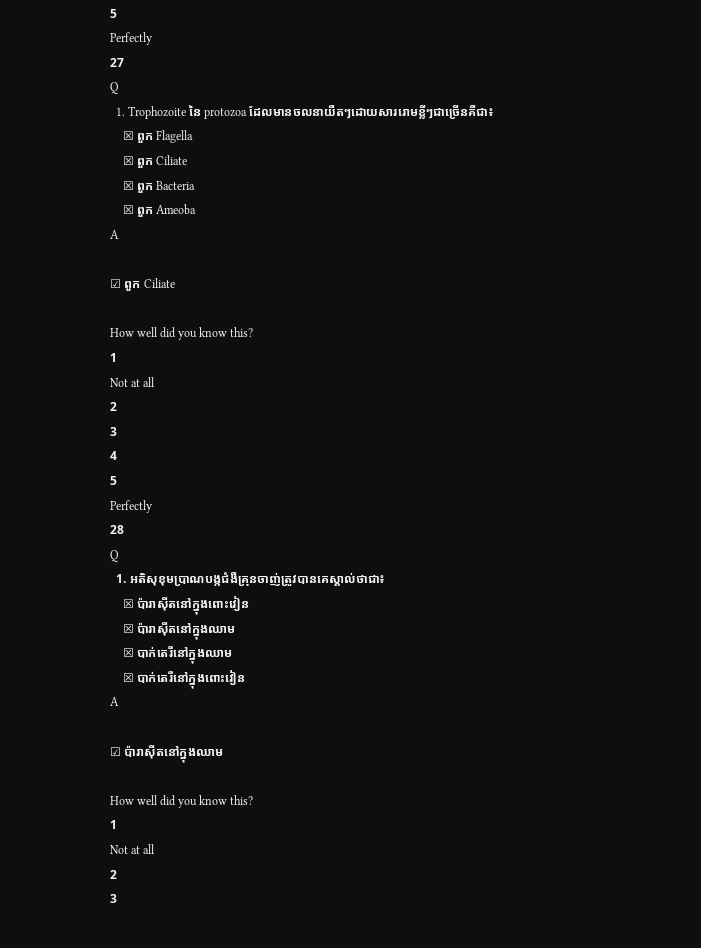5
Perfectly
27
Q
  1. Trophozoite នៃ protozoa ដែលមានចលនាយឺតៗដោយសាររោមខ្លីៗជាច្រើនគឺជា៖
    ☒ ពួក Flagella
    ☒ ពួក Ciliate
    ☒ ពួក Bacteria
    ☒ ពួក Ameoba
A

☑ ពួក Ciliate

How well did you know this?
1
Not at all
2
3
4
5
Perfectly
28
Q
  1. អតិសុខុមប្រាណបង្កជំងឺគ្រុនចាញ់ត្រូវបានគេស្គាល់ថាជា៖
    ☒ ប៉ារាស៊ីតនៅក្នុងពោះវៀន
    ☒ ប៉ារាស៊ីតនៅក្នុងឈាម
    ☒ បាក់តេរីនៅក្នុងឈាម
    ☒ បាក់តេរីនៅក្នុងពោះវៀន
A

☑ ប៉ារាស៊ីតនៅក្នុងឈាម

How well did you know this?
1
Not at all
2
3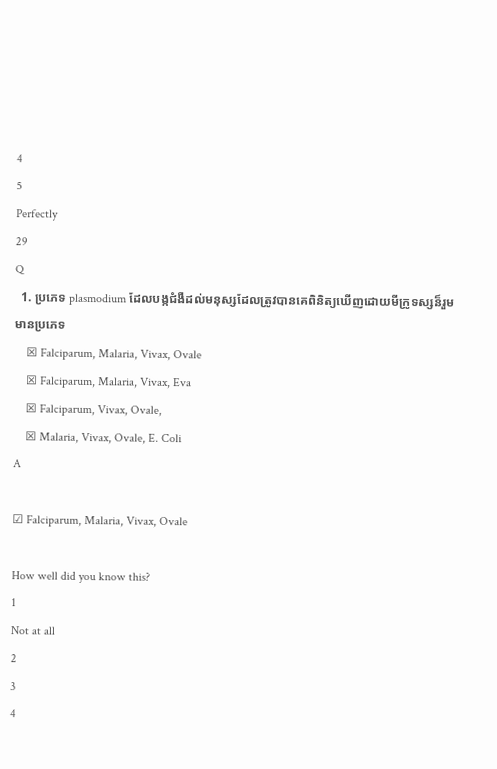4
5
Perfectly
29
Q
  1. ប្រភេទ plasmodium ដែលបង្កជំងឺដល់មនុស្សដែលត្រូវបានគេពិនិត្យឃើញដោយមីក្រូទស្សន៏រួមមានប្រភេទ
    ☒ Falciparum, Malaria, Vivax, Ovale
    ☒ Falciparum, Malaria, Vivax, Eva
    ☒ Falciparum, Vivax, Ovale,
    ☒ Malaria, Vivax, Ovale, E. Coli
A

☑ Falciparum, Malaria, Vivax, Ovale

How well did you know this?
1
Not at all
2
3
4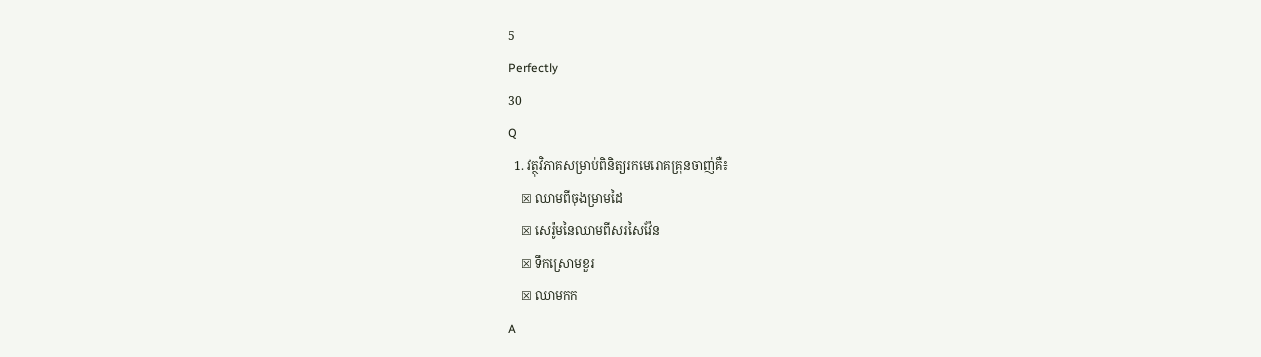5
Perfectly
30
Q
  1. វត្ថុវិភាគសម្រាប់ពិនិត្យរកមេរោគគ្រុនចាញ់គឺ៖
    ☒ ឈាមពីចុងម្រាមដៃ
    ☒ សេរ៉ូមនៃឈាមពីសរសៃវ៉ែន
    ☒ ទឹកស្រោមខួរ
    ☒ ឈាមកក
A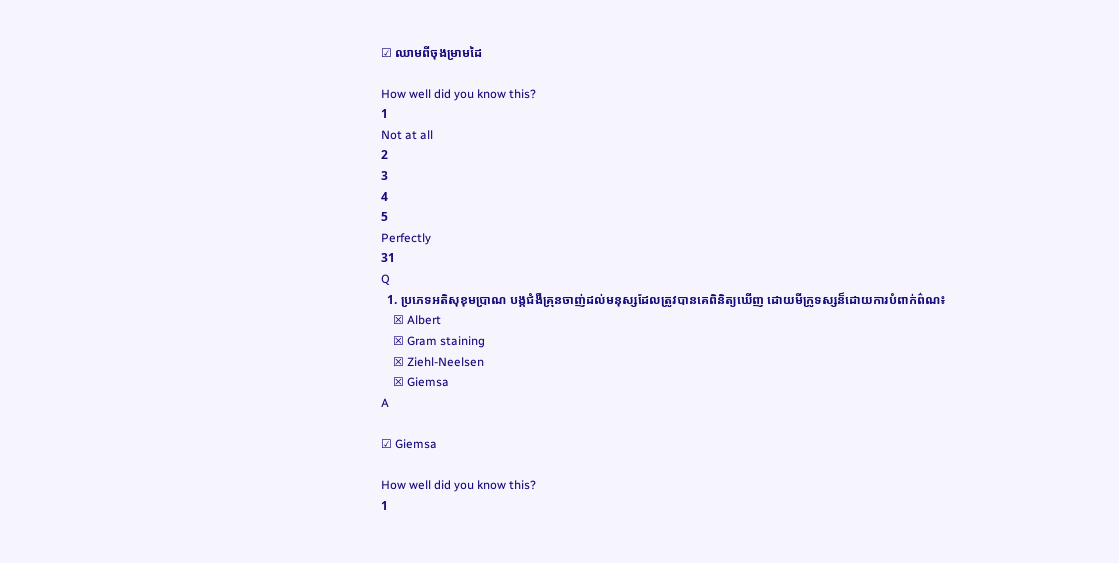☑ ឈាមពីចុងម្រាមដៃ

How well did you know this?
1
Not at all
2
3
4
5
Perfectly
31
Q
  1. ប្រភេទអតិសុខុមប្រាណ បង្កជំងឺគ្រុនចាញ់ដល់មនុស្សដែលត្រូវបានគេពិនិត្យឃើញ ដោយមីក្រូទស្សន៏ដោយការបំពាក់ព៌ណ៖
    ☒ Albert
    ☒ Gram staining
    ☒ Ziehl-Neelsen
    ☒ Giemsa
A

☑ Giemsa

How well did you know this?
1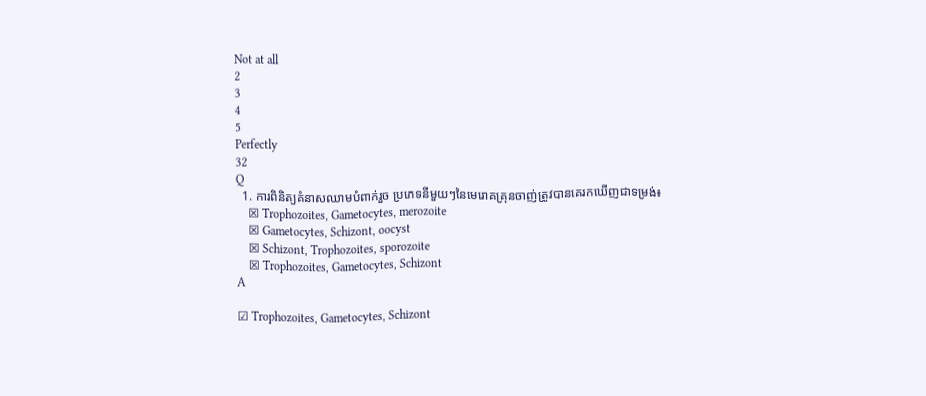Not at all
2
3
4
5
Perfectly
32
Q
  1. ការពិនិត្យគំនាសឈាមបំពាក់រួច ប្រភេទនីមួយៗនៃមេរោគគ្រុនចាញ់ត្រូវបានគេរកឃើញជាទម្រង់៖
    ☒ Trophozoites, Gametocytes, merozoite
    ☒ Gametocytes, Schizont, oocyst
    ☒ Schizont, Trophozoites, sporozoite
    ☒ Trophozoites, Gametocytes, Schizont
A

☑ Trophozoites, Gametocytes, Schizont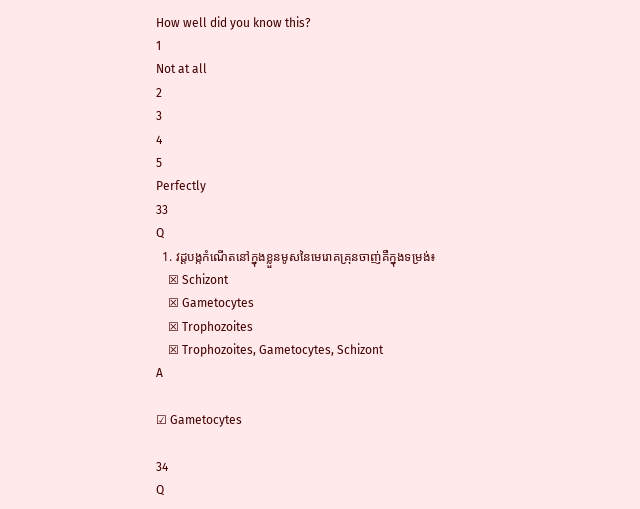How well did you know this?
1
Not at all
2
3
4
5
Perfectly
33
Q
  1. វដ្តបង្កកំណើតនៅក្នុងខ្លួនមូសនៃមេរោគគ្រុនចាញ់គឺក្នុងទម្រង់៖
    ☒ Schizont
    ☒ Gametocytes
    ☒ Trophozoites
    ☒ Trophozoites, Gametocytes, Schizont
A

☑ Gametocytes

34
Q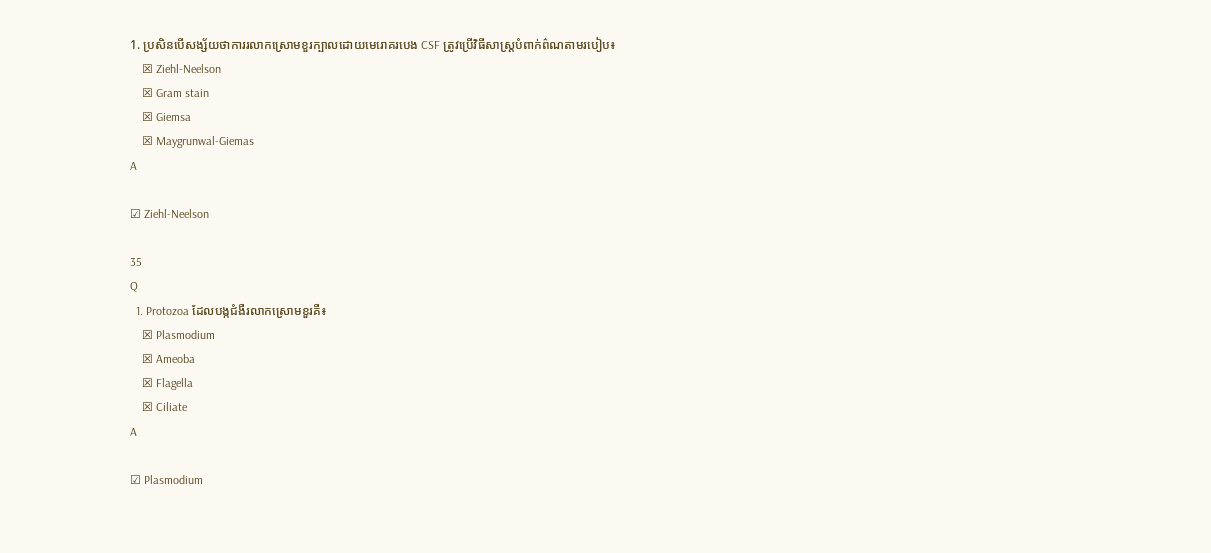1. ប្រសិនបើសង្ស័យថាការរលាកស្រោមខួរក្បាលដោយមេរោគរបេង CSF ត្រូវប្រើវិធីសាស្រ្តបំពាក់ព៌ណតាមរបៀប៖
    ☒ Ziehl-Neelson
    ☒ Gram stain
    ☒ Giemsa
    ☒ Maygrunwal-Giemas
A

☑ Ziehl-Neelson

35
Q
  1. Protozoa ដែលបង្កជំងឺរលាកស្រោមខួរគឺ៖
    ☒ Plasmodium
    ☒ Ameoba
    ☒ Flagella
    ☒ Ciliate
A

☑ Plasmodium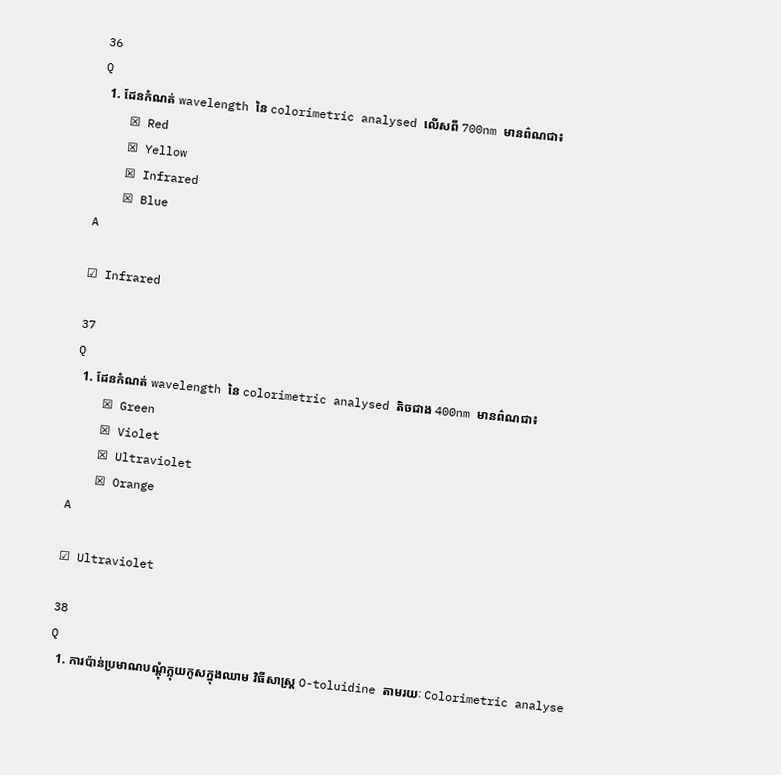36
Q
  1. ដែនកំណត់ wavelength នៃ colorimetric analysed លើសពី 700nm មានព៌ណជា៖
    ☒ Red
    ☒ Yellow
    ☒ Infrared
    ☒ Blue
A

☑ Infrared

37
Q
  1. ដែនកំណត់ wavelength នៃ colorimetric analysed តិចជាង 400nm មានព៌ណជា៖
    ☒ Green
    ☒ Violet
    ☒ Ultraviolet
    ☒ Orange
A

☑ Ultraviolet

38
Q
  1. ការប៉ាន់ប្រមាណបណ្តុំក្លុយកូសក្នុងឈាម វិធីសាស្រ្ត O-toluidine តាមរយៈ Colorimetric analyse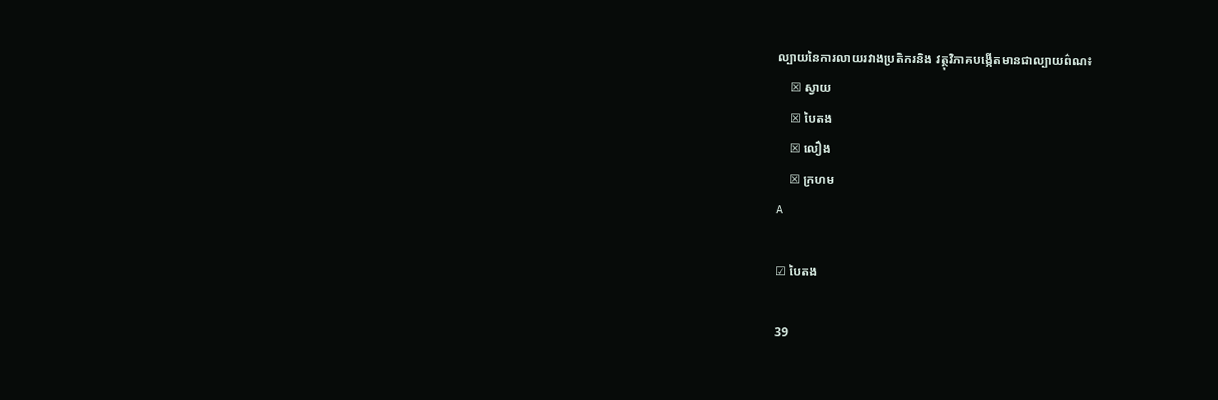ល្បាយនៃការលាយរវាងប្រតិករនិង វត្ថុវិភាគបង្កើតមានជាល្បាយព៌ណ៖
    ☒ ស្វាយ
    ☒ បៃតង
    ☒ លឿង
    ☒ ក្រហម
A

☑ បៃតង

39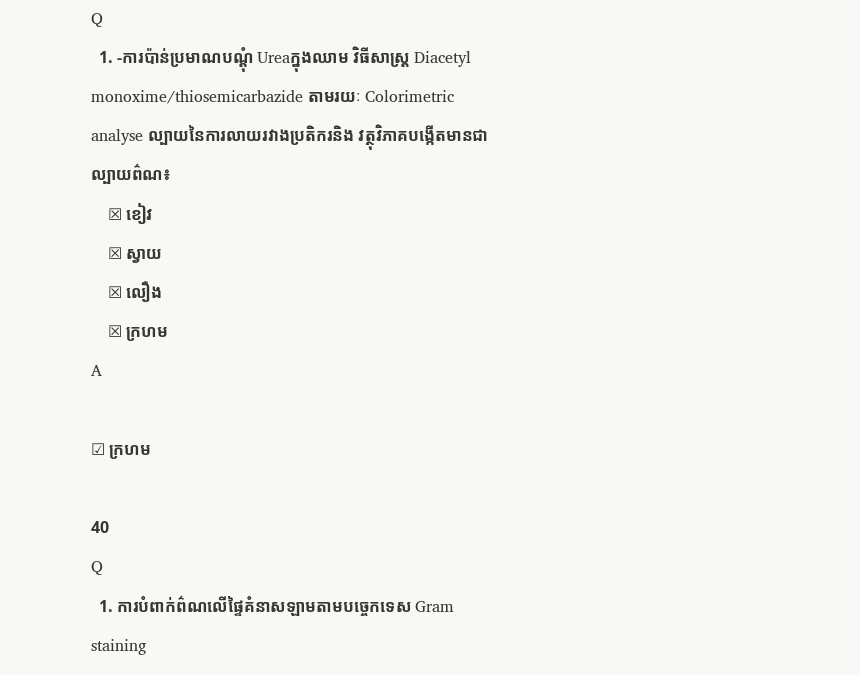Q
  1. -ការប៉ាន់ប្រមាណបណ្តុំ Ureaក្នុងឈាម វិធីសាស្រ្ត Diacetyl monoxime/thiosemicarbazide តាមរយៈ Colorimetric analyse ល្បាយនៃការលាយរវាងប្រតិករនិង វត្ថុវិភាគបង្កើតមានជាល្បាយព៌ណ៖
    ☒ ខៀវ
    ☒ ស្វាយ
    ☒ លឿង
    ☒ ក្រហម
A

☑ ក្រហម

40
Q
  1. ការបំពាក់ព៌ណលើផ្ទៃគំនាសឡាមតាមបច្ចេកទេស Gram staining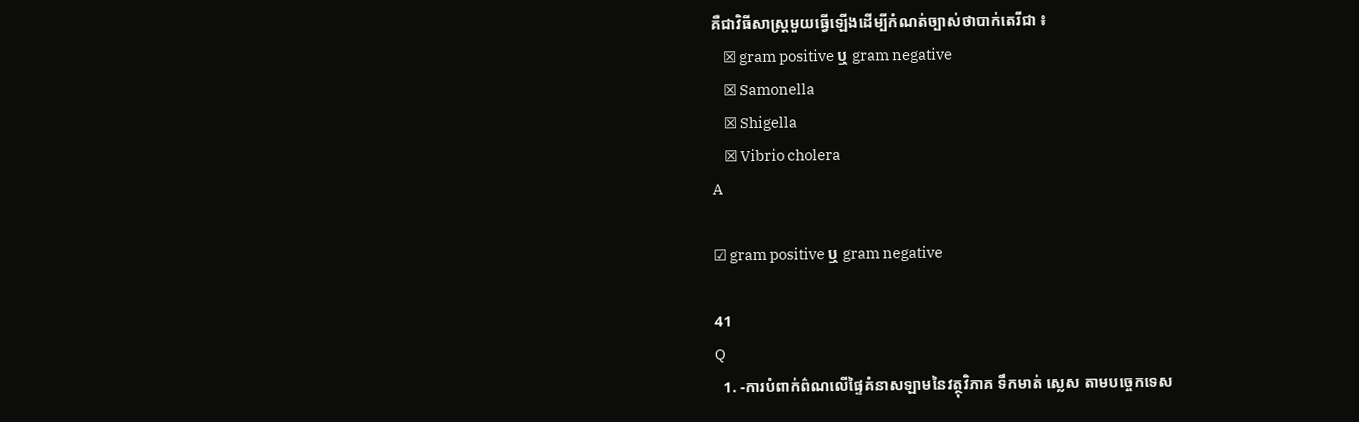គឺជាវិធីសាស្រ្តមួយធ្វើឡើងដើម្បីកំណត់ច្បាស់ថាបាក់តេរីជា ៖
    ☒ gram positive ឬ gram negative
    ☒ Samonella
    ☒ Shigella
    ☒ Vibrio cholera
A

☑ gram positive ឬ gram negative

41
Q
  1. -ការបំពាក់ព៌ណលើផ្ទៃគំនាសឡាមនៃវត្ថុវិភាគ ទឹកមាត់ ស្លេស តាមបច្ចេកទេស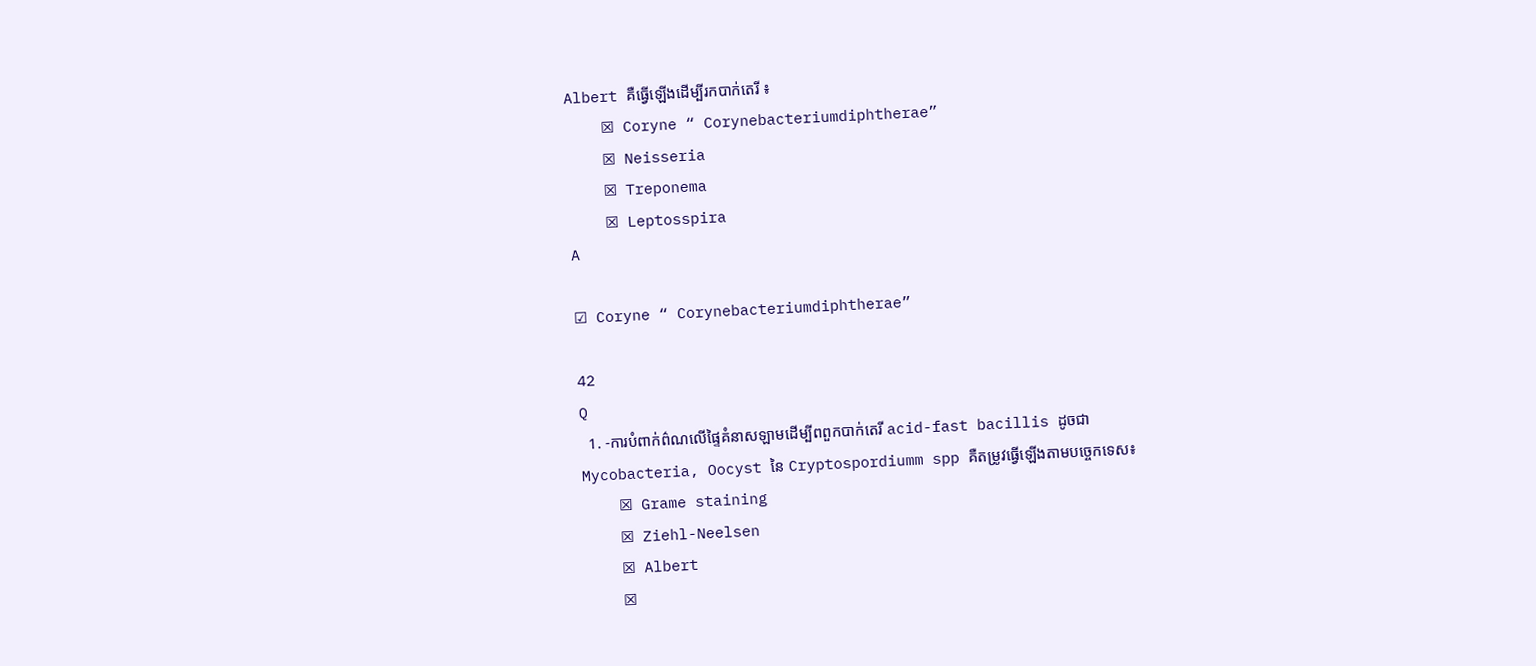Albert គឺធ្វើឡើងដើម្បីរកបាក់តេរី ៖
    ☒ Coryne “ Corynebacteriumdiphtherae”
    ☒ Neisseria
    ☒ Treponema
    ☒ Leptosspira
A

☑ Coryne “ Corynebacteriumdiphtherae”

42
Q
  1. -ការបំពាក់ព៌ណលើផ្ទៃគំនាសឡាមដើម្បីពពួកបាក់តេរី acid-fast bacillis ដូចជាMycobacteria, Oocyst នៃ Cryptospordiumm spp គឺតម្រូវធ្វើឡើងតាមបច្ចេកទេស៖
    ☒ Grame staining
    ☒ Ziehl-Neelsen
    ☒ Albert
    ☒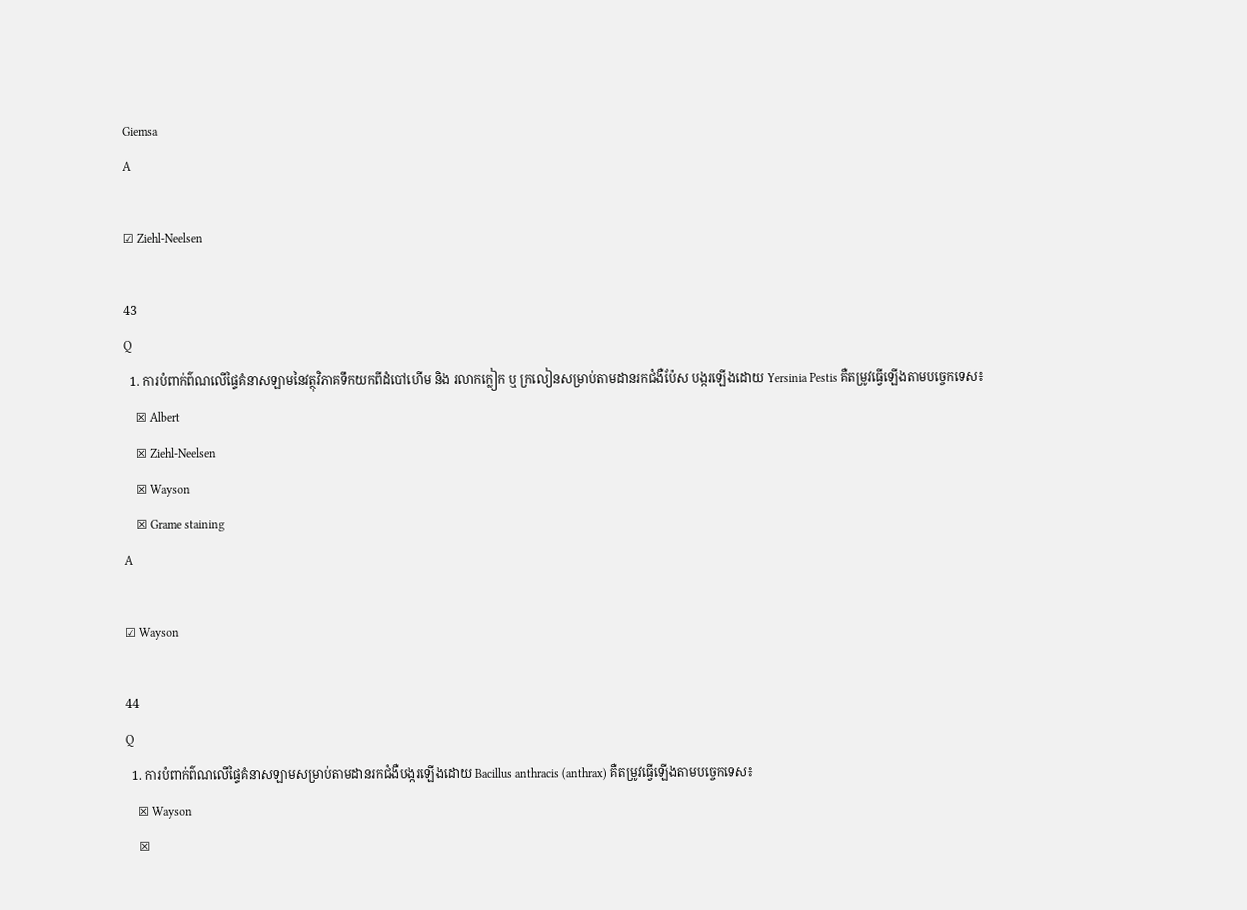Giemsa
A

☑ Ziehl-Neelsen

43
Q
  1. ការបំពាក់ព៌ណលើផ្ទៃគំនាសឡាមនៃវត្ថុវិភាគទឹកយកពីដំបៅហើម និង រលាកក្លៀក ឬ ក្រលៀនសម្រាប់តាមដានរកជំងឺប៉ែស បង្ករឡើងដោយ Yersinia Pestis គឺតម្រូវធ្វើឡើងតាមបច្ចេកទេស៖
    ☒ Albert
    ☒ Ziehl-Neelsen
    ☒ Wayson
    ☒ Grame staining
A

☑ Wayson

44
Q
  1. ការបំពាក់ព៌ណលើផ្ទៃគំនាសឡាមសម្រាប់តាមដានរកជំងឺបង្ករឡើងដោយ Bacillus anthracis (anthrax) គឺតម្រូវធ្វើឡើងតាមបច្ចេកទេស៖
    ☒ Wayson
    ☒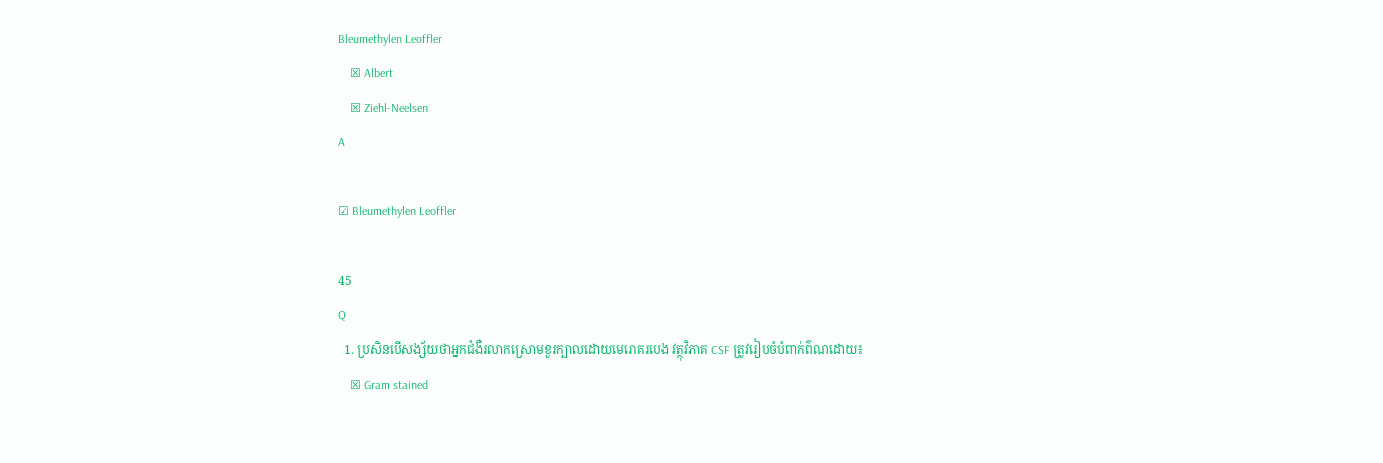Bleumethylen Leoffler
    ☒ Albert
    ☒ Ziehl-Neelsen
A

☑ Bleumethylen Leoffler

45
Q
  1. ប្រសិនបើសង្ស័យថាអ្នកជំងឺរលាកស្រោមខួរក្បាលដោយមេរោគរបេង វត្ថុវិភាគ CSF ត្រូវរៀបចំបំពាក់ព៌ណដោយ៖
    ☒ Gram stained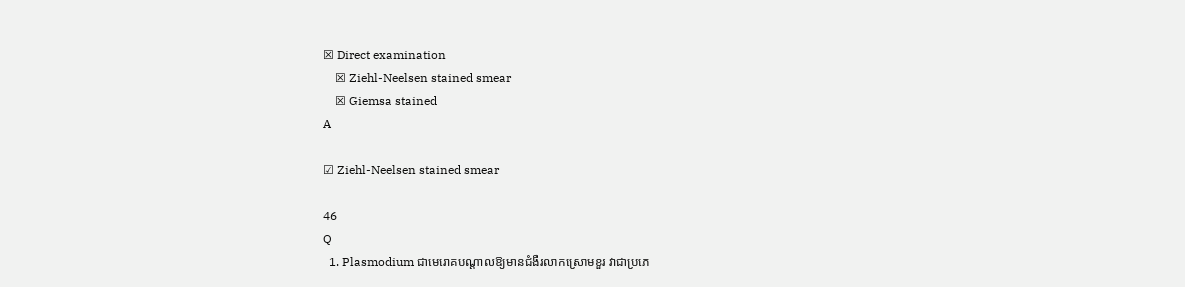☒ Direct examination
    ☒ Ziehl-Neelsen stained smear
    ☒ Giemsa stained
A

☑ Ziehl-Neelsen stained smear

46
Q
  1. Plasmodium ជាមេរោគបណ្តាលឱ្យមានជំងឺរលាកស្រោមខួរ វាជាប្រភេ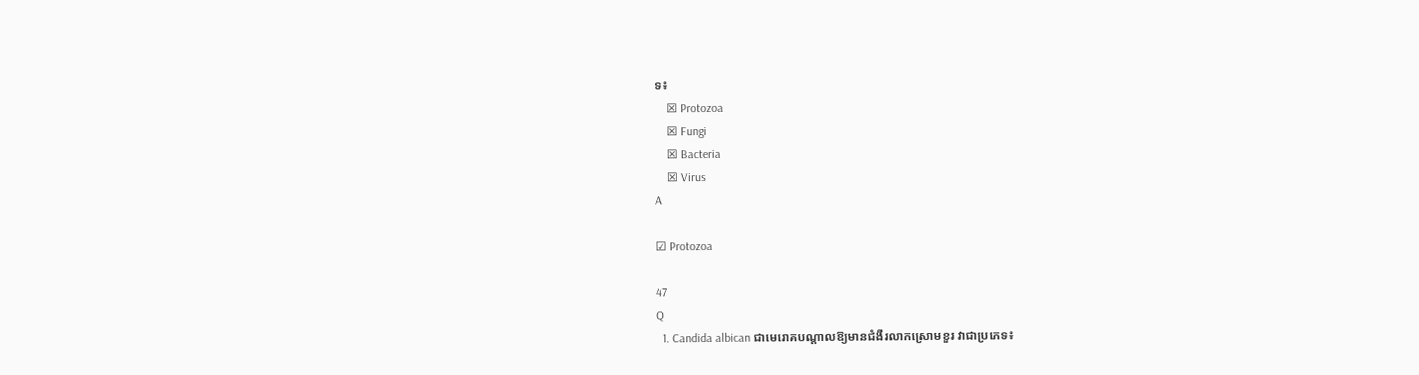ទ៖
    ☒ Protozoa
    ☒ Fungi
    ☒ Bacteria
    ☒ Virus
A

☑ Protozoa

47
Q
  1. Candida albican ជាមេរោគបណ្តាលឱ្យមានជំងឺរលាកស្រោមខួរ វាជាប្រភេទ៖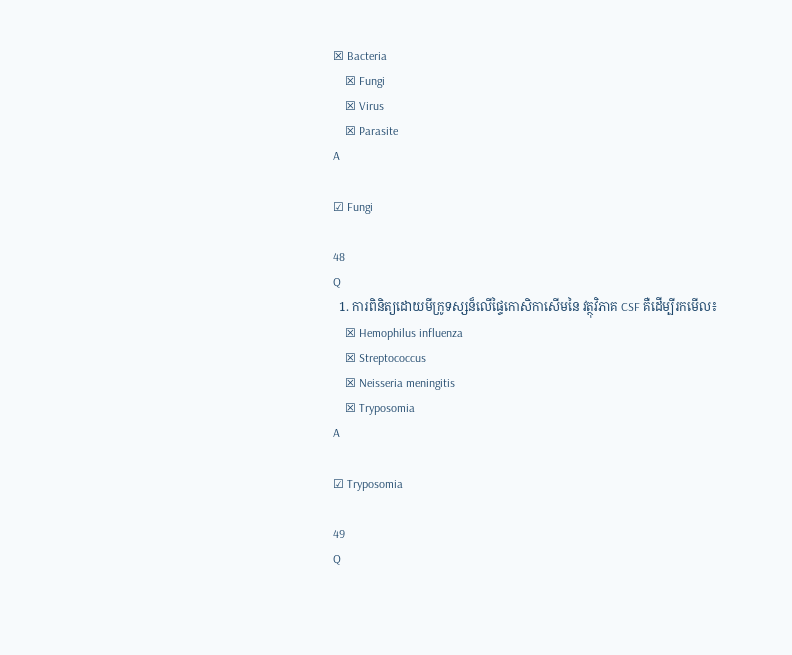☒ Bacteria
    ☒ Fungi
    ☒ Virus
    ☒ Parasite
A

☑ Fungi

48
Q
  1. ការពិនិត្យដោយមីក្រូទស្សន៏លើផ្ទៃកោសិកាសើមនៃ វត្ថុវិភាគ CSF គឺដើម្បីរកមើល៖
    ☒ Hemophilus influenza
    ☒ Streptococcus
    ☒ Neisseria meningitis
    ☒ Tryposomia
A

☑ Tryposomia

49
Q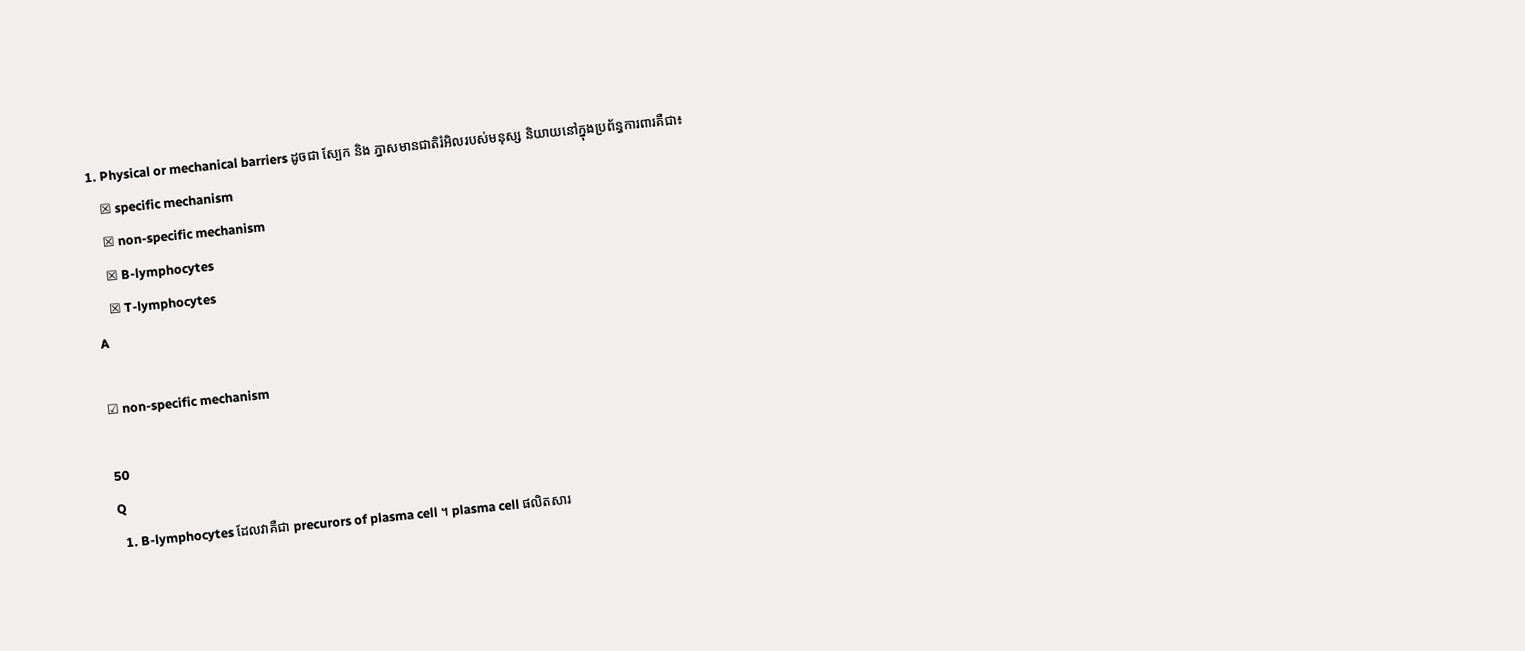1. Physical or mechanical barriers ដូចជា ស្បែក និង ភ្នាសមានជាតិរំអិលរបស់មនុស្ស និយាយនៅក្នុងប្រព័ន្ធការពារគឺជា៖
    ☒ specific mechanism
    ☒ non-specific mechanism
    ☒ B-lymphocytes
    ☒ T-lymphocytes
A

☑ non-specific mechanism

50
Q
  1. B-lymphocytes ដែលវាគឺជា precurors of plasma cell ។ plasma cell ផលិតសារ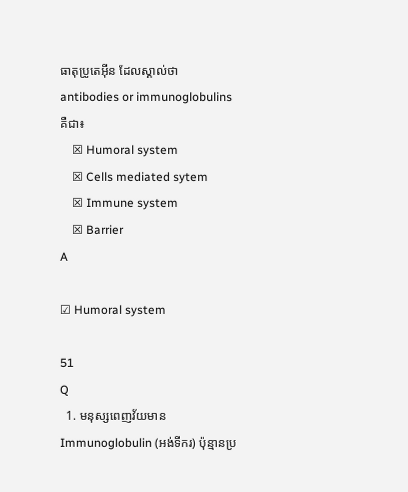ធាតុប្រូតេអ៊ីន ដែលស្គាល់ថា antibodies or immunoglobulins គឺជា៖
    ☒ Humoral system
    ☒ Cells mediated sytem
    ☒ Immune system
    ☒ Barrier
A

☑ Humoral system

51
Q
  1. មនុស្សពេញវ័យមាន Immunoglobulin (អង់ទីករ) ប៉ុន្មានប្រ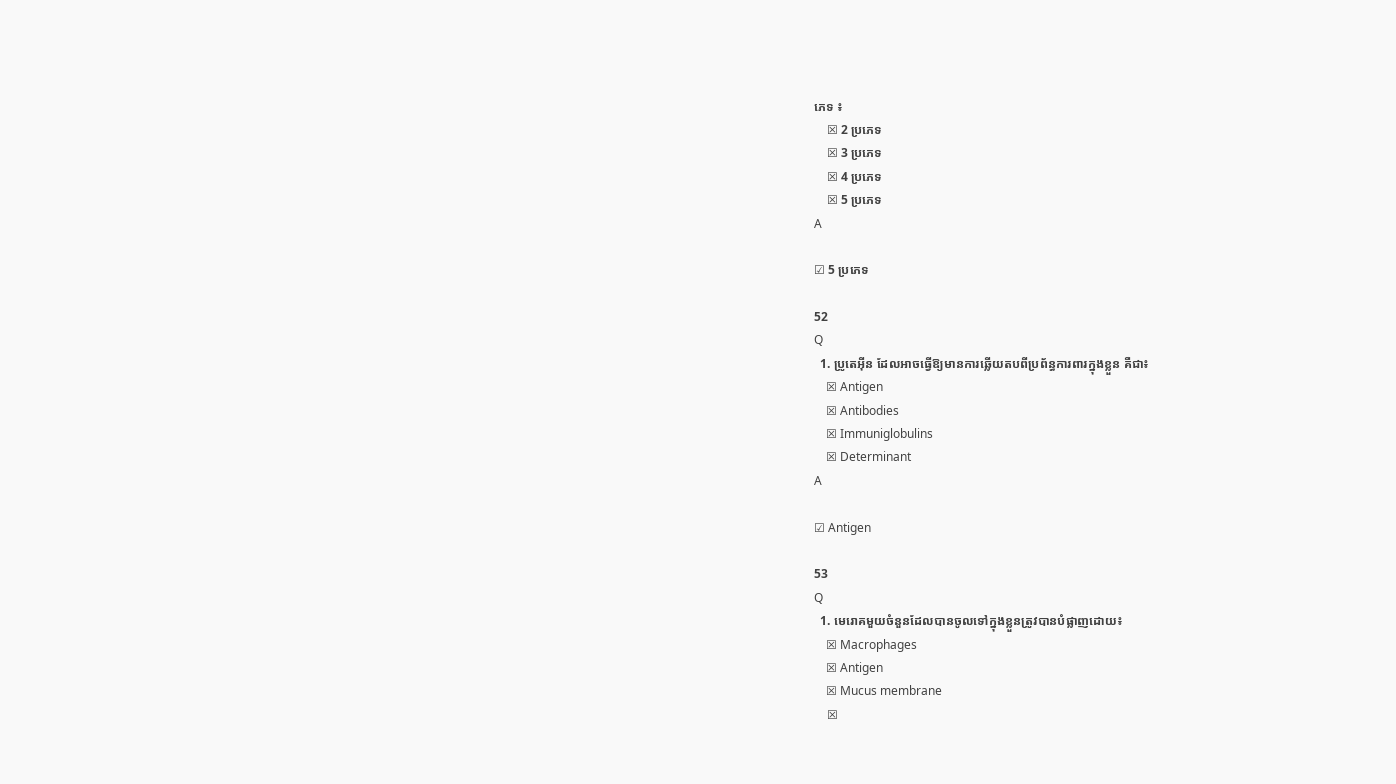ភេទ ៖
    ☒ 2 ប្រភេទ
    ☒ 3 ប្រភេទ
    ☒ 4 ប្រភេទ
    ☒ 5 ប្រភេទ
A

☑ 5 ប្រភេទ

52
Q
  1. ប្រូតេអ៊ីន ដែលអាចធ្វើឱ្យមានការឆ្លើយតបពីប្រព័ន្ធការពារក្នុងខ្លួន គឺជា៖
    ☒ Antigen
    ☒ Antibodies
    ☒ Immuniglobulins
    ☒ Determinant
A

☑ Antigen

53
Q
  1. មេរោគមួយចំនួនដែលបានចូលទៅក្នុងខ្លួនត្រូវបានបំផ្លាញដោយ៖
    ☒ Macrophages
    ☒ Antigen
    ☒ Mucus membrane
    ☒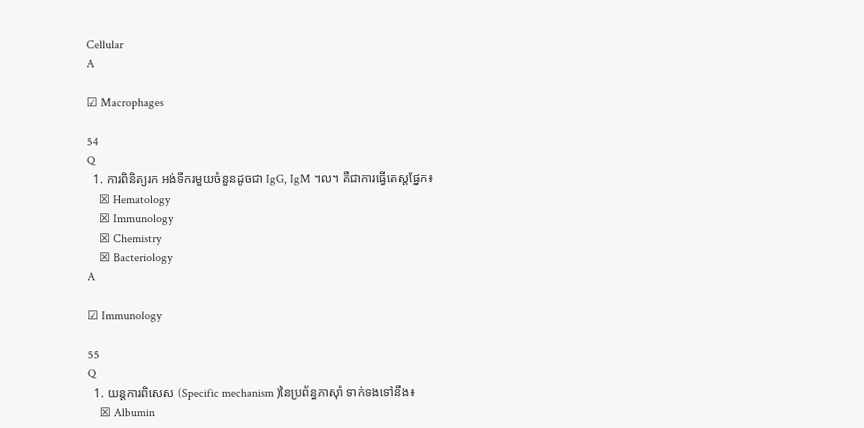Cellular
A

☑ Macrophages

54
Q
  1. ការពិនិត្យរក អង់ទីករមួយចំនួនដូចជា IgG, IgM ។ល។ គឺជាការធ្វើតេស្តផ្នែក៖
    ☒ Hematology
    ☒ Immunology
    ☒ Chemistry
    ☒ Bacteriology
A

☑ Immunology

55
Q
  1. យន្តការពិសេស (Specific mechanism )នៃប្រព័ន្ធភាស៊ាំ ទាក់ទងទៅនឹង៖
    ☒ Albumin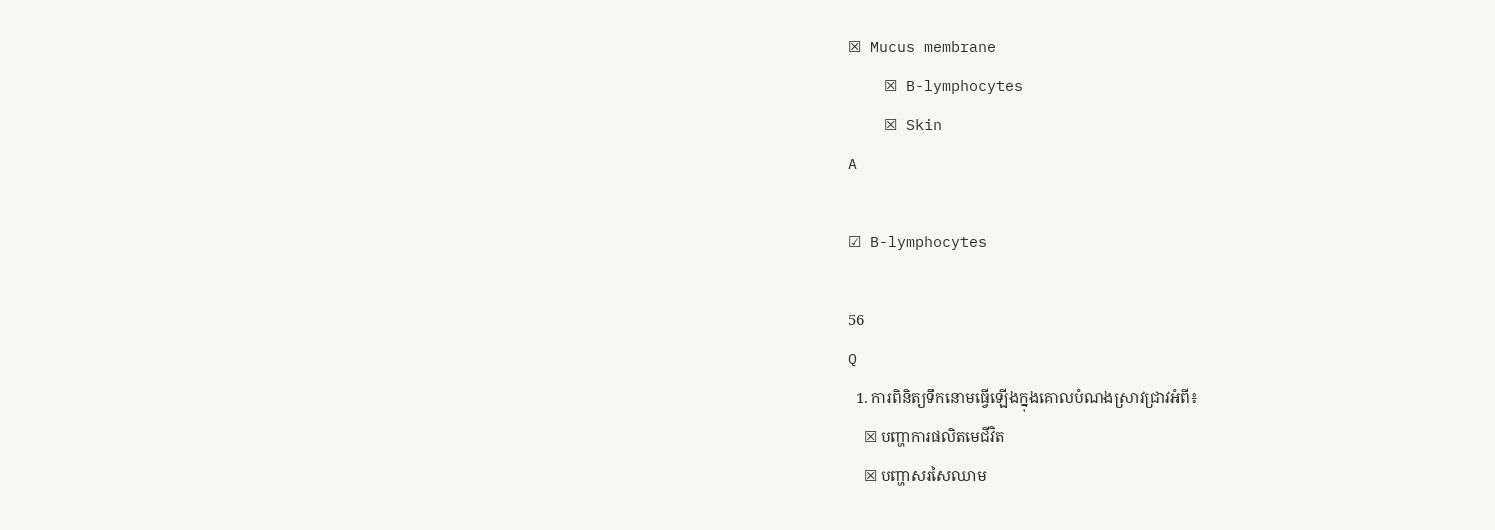☒ Mucus membrane
    ☒ B-lymphocytes
    ☒ Skin
A

☑ B-lymphocytes

56
Q
  1. ការពិនិត្យទឹកនោមធ្វើឡើងក្នុងគោលបំណងស្រាវជ្រាវអំពី៖
    ☒ បញ្ហាការផលិតមេជីវិត
    ☒ បញ្ហាសរសៃឈាម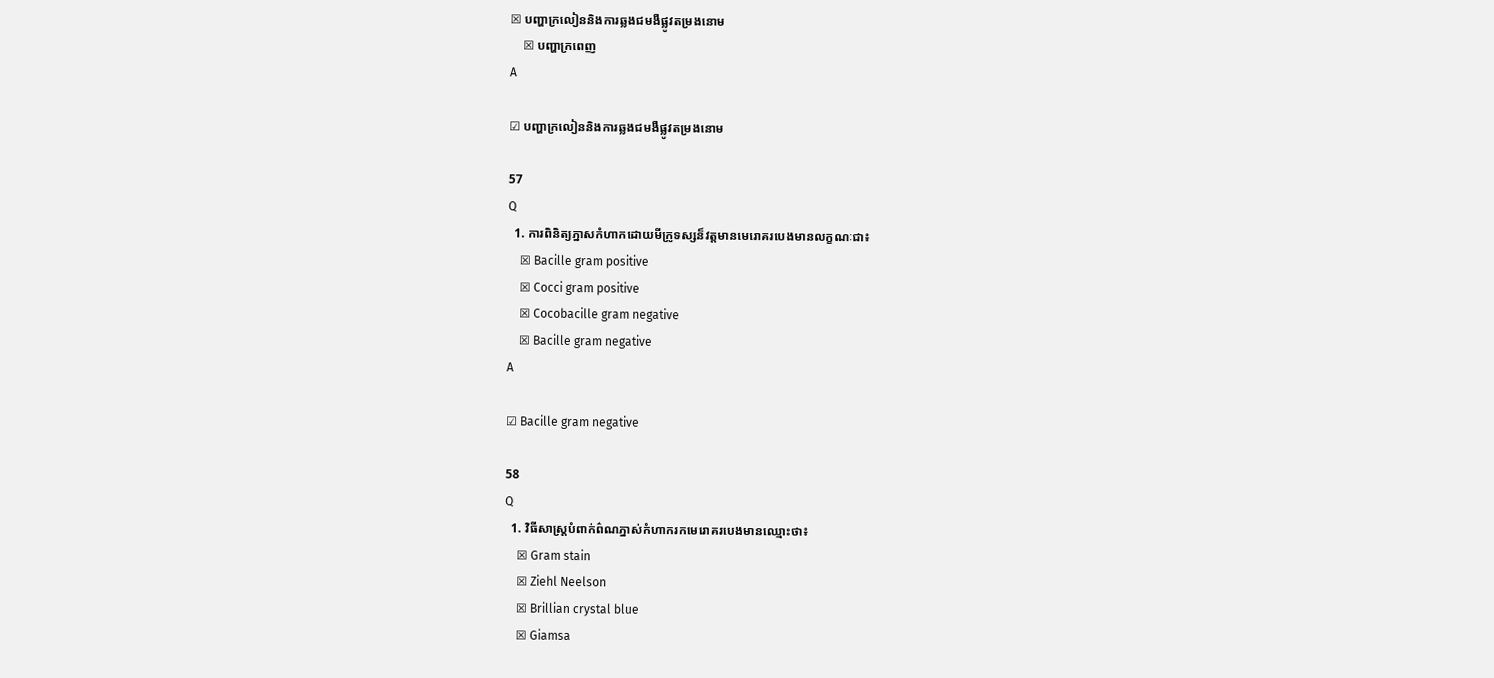☒ បញ្ហាក្រលៀននិងការឆ្លងជមងឺផ្លូវតម្រងនោម
    ☒ បញ្ហាក្រពេញ
A

☑ បញ្ហាក្រលៀននិងការឆ្លងជមងឺផ្លូវតម្រងនោម

57
Q
  1. ការពិនិត្យភ្នាសកំហាកដោយមីក្រូទស្សន៏វត្តមានមេរោគរបេងមានលក្ខណៈជា៖
    ☒ Bacille gram positive
    ☒ Cocci gram positive
    ☒ Cocobacille gram negative
    ☒ Bacille gram negative
A

☑ Bacille gram negative

58
Q
  1. វិធីសាស្រ្តបំពាក់ព៌ណភ្នាស់កំហាករកមេរោគរបេងមានឈ្មោះថា៖
    ☒ Gram stain
    ☒ Ziehl Neelson
    ☒ Brillian crystal blue
    ☒ Giamsa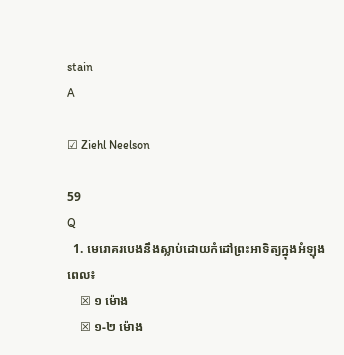stain
A

☑ Ziehl Neelson

59
Q
  1. មេរោគរបេងនឹងស្លាប់ដោយកំដៅព្រះអាទិត្យក្នុងអំឡុងពេល៖
    ☒ ១ ម៉ោង
    ☒ ១-២ ម៉ោង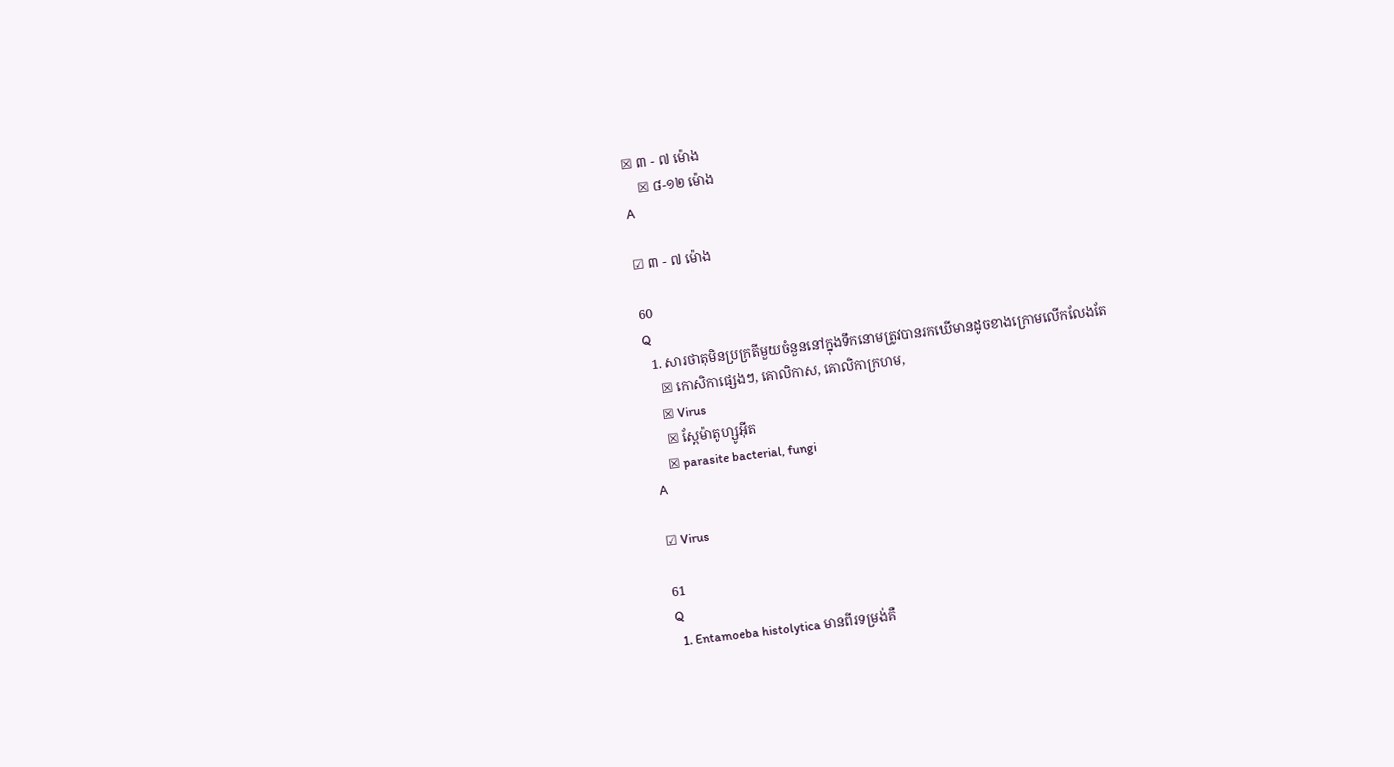☒ ៣ - ៧ ម៉ោង
    ☒ ៨-១២ ម៉ោង
A

☑ ៣ - ៧ ម៉ោង

60
Q
  1. សារថាតុមិនប្រក្រតីមួយចំនួននៅក្នុងទឹកនោមត្រូវបានរកឃើមានដូចខាងក្រោមលើកលែងតែ
    ☒ កោសិកាផ្សេងៗ, គោលិកាស, គោលិកាក្រហម,
    ☒ Virus
    ☒ ស្ពែម៉ាតូហ្សូអ៊ីត
    ☒ parasite bacterial, fungi
A

☑ Virus

61
Q
  1. Entamoeba histolytica មានពីរទម្រង់គឺ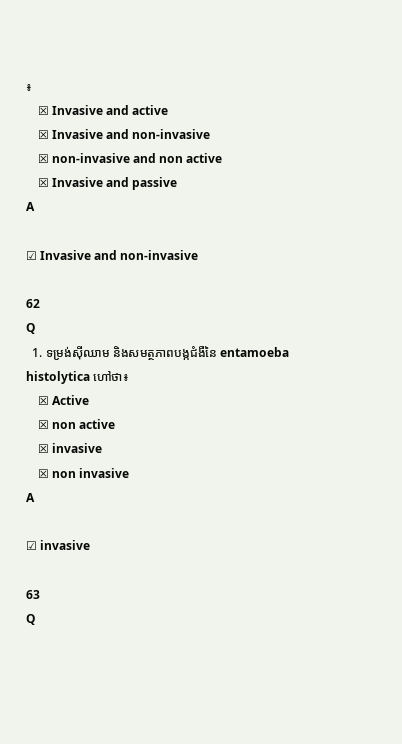៖
    ☒ Invasive and active
    ☒ Invasive and non-invasive
    ☒ non-invasive and non active
    ☒ Invasive and passive
A

☑ Invasive and non-invasive

62
Q
  1. ទម្រង់ស៊ីឈាម និងសមត្ថភាពបង្កជំងឺនៃ entamoeba histolytica ហៅថា៖
    ☒ Active
    ☒ non active
    ☒ invasive
    ☒ non invasive
A

☑ invasive

63
Q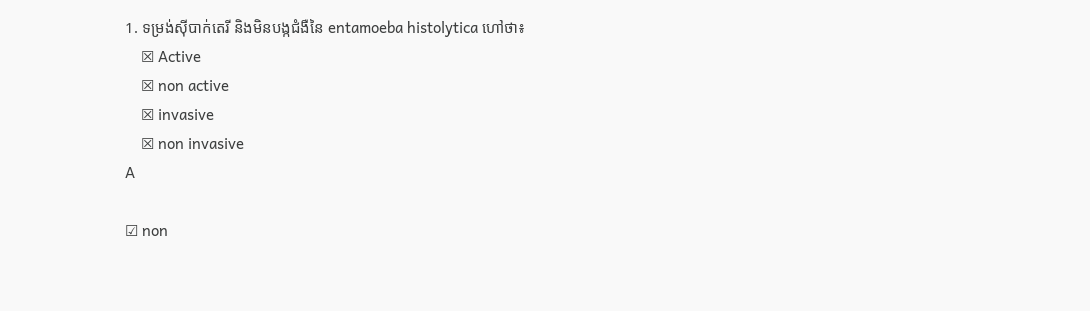1. ទម្រង់ស៊ីបាក់តេរី និងមិនបង្កជំងឺនៃ entamoeba histolytica ហៅថា៖
    ☒ Active
    ☒ non active
    ☒ invasive
    ☒ non invasive
A

☑ non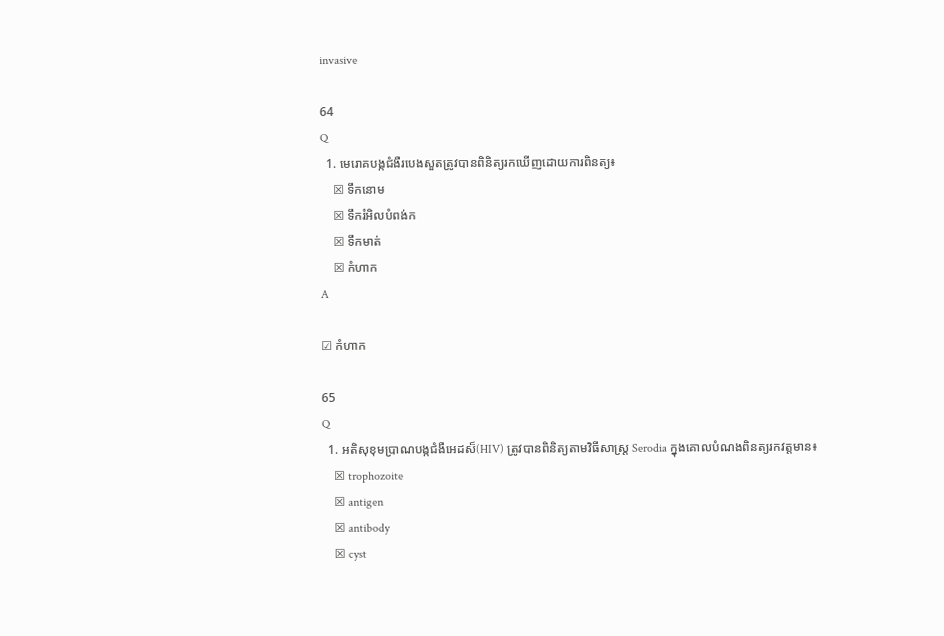invasive

64
Q
  1. មេរោគបង្កជំងឺរបេងសួតត្រូវបានពិនិត្យរកឃើញដោយការពិនត្យ៖
    ☒ ទឹកនោម
    ☒ ទឹករំអិលបំពង់ក
    ☒ ទឹកមាត់
    ☒ កំហាក
A

☑ កំហាក

65
Q
  1. អតិសុខុមប្រាណបង្កជំងឺអេដស៏(HIV) ត្រូវបានពិនិត្យតាមវិធីសាស្រ្ត Serodia ក្នុងគោលបំណងពិនត្យរកវត្តមាន៖
    ☒ trophozoite
    ☒ antigen
    ☒ antibody
    ☒ cyst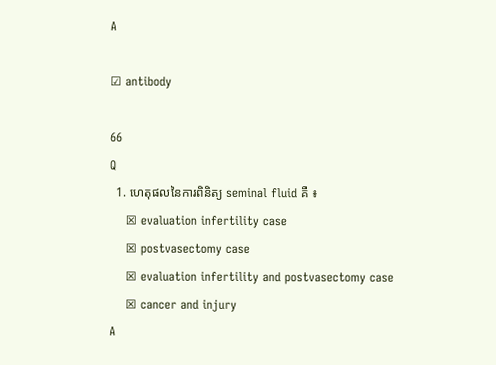A

☑ antibody

66
Q
  1. ហេតុផលនៃការពិនិត្យ seminal fluid គឺ ៖
    ☒ evaluation infertility case
    ☒ postvasectomy case
    ☒ evaluation infertility and postvasectomy case
    ☒ cancer and injury
A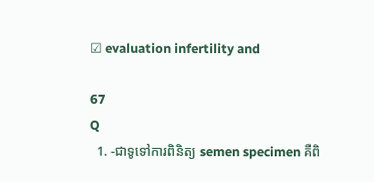☑ evaluation infertility and

67
Q
  1. -ជាទូទៅការពិនិត្យ semen specimen គឺពិ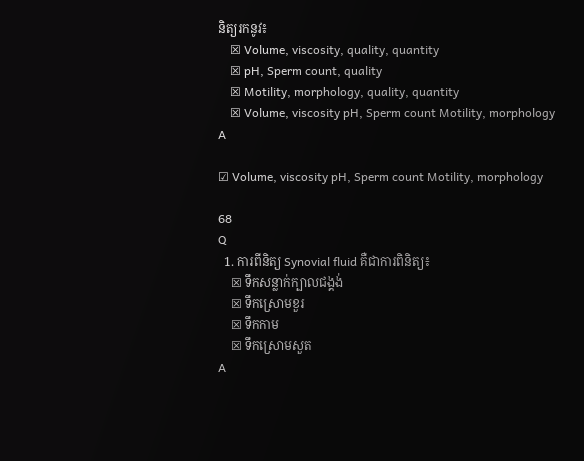និត្យរកនូវ៖
    ☒ Volume, viscosity, quality, quantity
    ☒ pH, Sperm count, quality
    ☒ Motility, morphology, quality, quantity
    ☒ Volume, viscosity pH, Sperm count Motility, morphology
A

☑ Volume, viscosity pH, Sperm count Motility, morphology

68
Q
  1. ការពីនិត្យ Synovial fluid គឺជាការពិនិត្យ៖
    ☒ ទឹកសន្លាក់ក្បាលជង្គង់
    ☒ ទឹកស្រោមខួរ
    ☒ ទឹកកាម
    ☒ ទឹកស្រោមសួត
A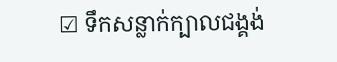☑ ទឹកសន្លាក់ក្បាលជង្គង់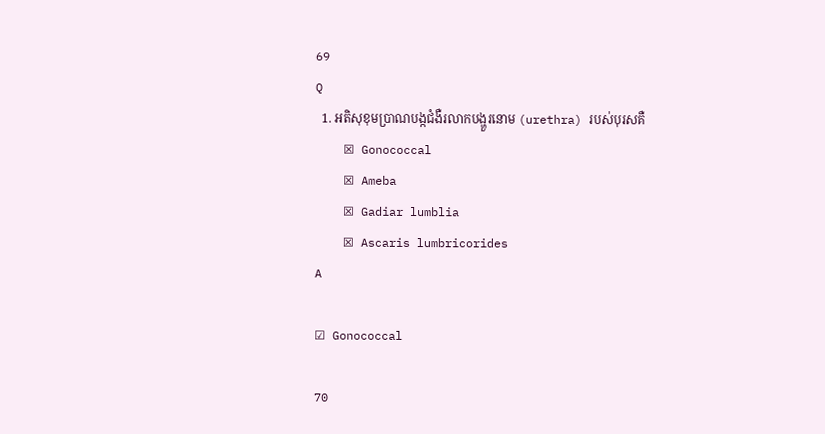69
Q
  1. អតិសុខុមប្រាណបង្កជំងឺរលាកបង្ហួរនោម (urethra) របស់បុរសគឺ
    ☒ Gonococcal
    ☒ Ameba
    ☒ Gadiar lumblia
    ☒ Ascaris lumbricorides
A

☑ Gonococcal

70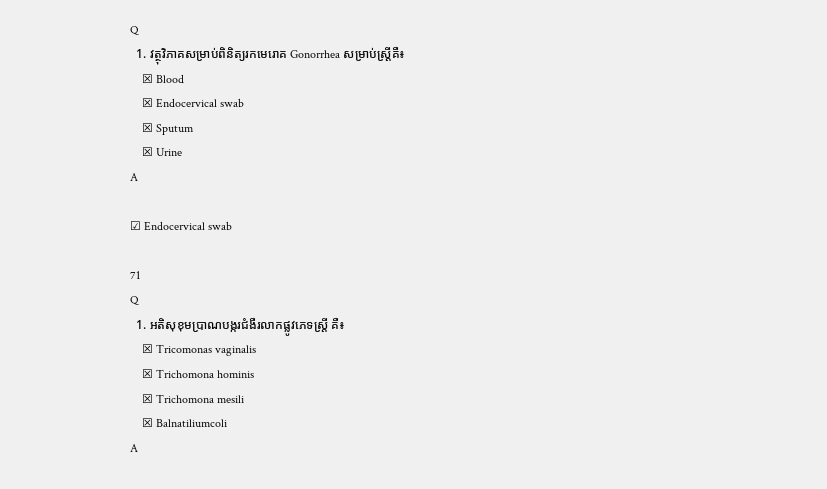Q
  1. វត្ថុវិភាគសម្រាប់ពិនិត្យរកមេរោគ Gonorrhea សម្រាប់ស្ត្រីគឺ៖
    ☒ Blood
    ☒ Endocervical swab
    ☒ Sputum
    ☒ Urine
A

☑ Endocervical swab

71
Q
  1. អតិសុខុមប្រាណបង្ករជំងឺរលាកផ្លូវភេទស្រ្តី គឺ៖
    ☒ Tricomonas vaginalis
    ☒ Trichomona hominis
    ☒ Trichomona mesili
    ☒ Balnatiliumcoli
A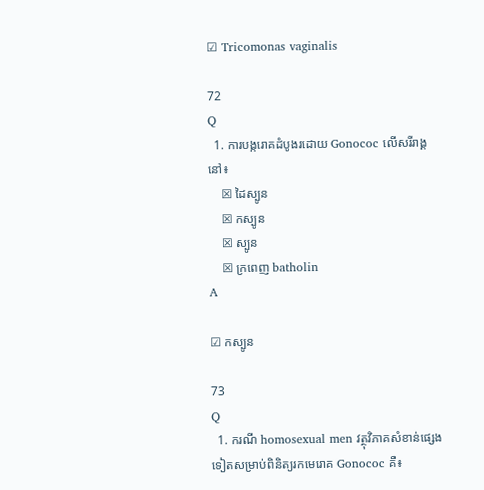☑ Tricomonas vaginalis

72
Q
  1. ការបង្ករោគដំបូងរដោយ Gonococ លើសរីរាង្គនៅ៖
    ☒ ដៃស្បូន
    ☒ កស្បូន
    ☒ ស្បូន
    ☒ ក្រពេញ batholin
A

☑ កស្បូន

73
Q
  1. ករណី homosexual men វត្ថុវិភាគសំខាន់ផ្សេងទៀតសម្រាប់ពិនិត្យរកមេរោគ Gonococ គឺ៖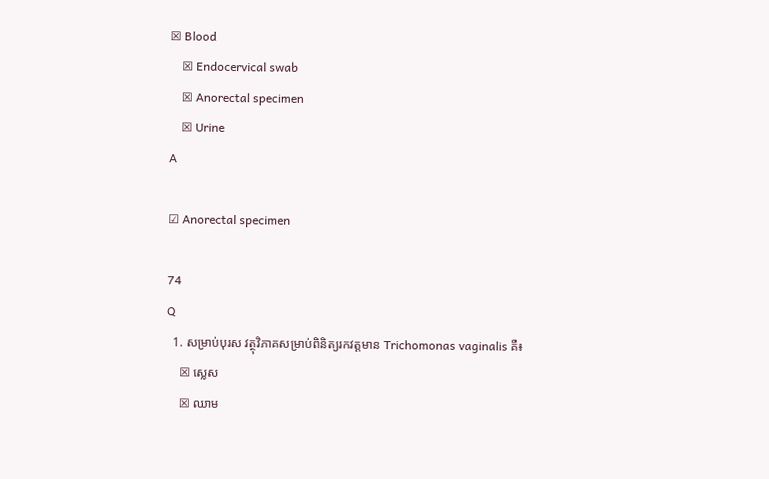☒ Blood
    ☒ Endocervical swab
    ☒ Anorectal specimen
    ☒ Urine
A

☑ Anorectal specimen

74
Q
  1. សម្រាប់បុរស វត្ថុវិភាគសម្រាប់ពិនិត្យរកវត្តមាន Trichomonas vaginalis គឺ៖
    ☒ ស្លេស
    ☒ ឈាម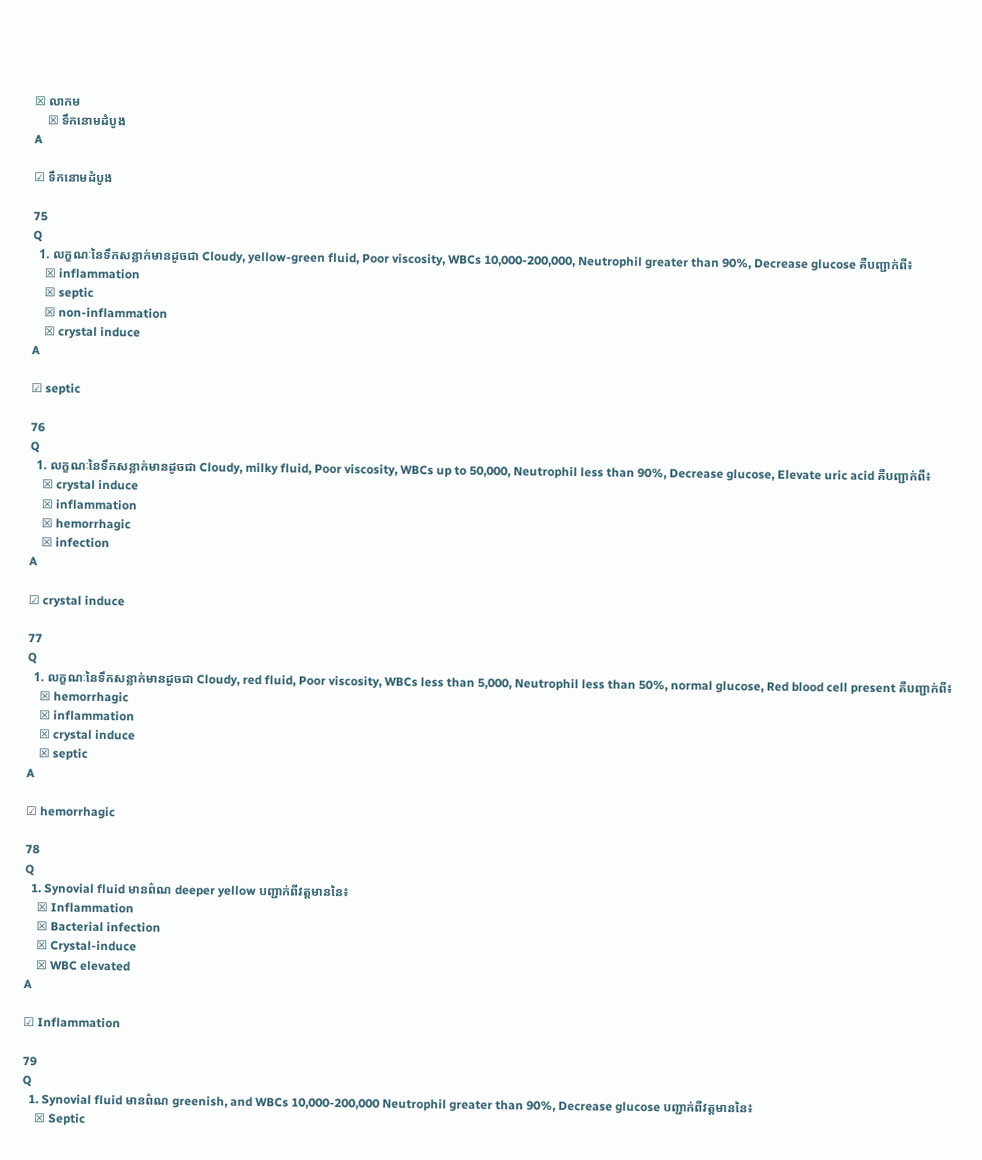☒ លាកម
    ☒ ទឹកនោមដំបូង
A

☑ ទឹកនោមដំបូង

75
Q
  1. លក្ខណៈនៃទឹកសន្លាក់មានដូចជា Cloudy, yellow-green fluid, Poor viscosity, WBCs 10,000-200,000, Neutrophil greater than 90%, Decrease glucose គឺបញ្ជាក់ពី៖
    ☒ inflammation
    ☒ septic
    ☒ non-inflammation
    ☒ crystal induce
A

☑ septic

76
Q
  1. លក្ខណៈនៃទឹកសន្លាក់មានដូចជា Cloudy, milky fluid, Poor viscosity, WBCs up to 50,000, Neutrophil less than 90%, Decrease glucose, Elevate uric acid គឺបញ្ជាក់ពី៖
    ☒ crystal induce
    ☒ inflammation
    ☒ hemorrhagic
    ☒ infection
A

☑ crystal induce

77
Q
  1. លក្ខណៈនៃទឹកសន្លាក់មានដូចជា Cloudy, red fluid, Poor viscosity, WBCs less than 5,000, Neutrophil less than 50%, normal glucose, Red blood cell present គឺបញ្ជាក់ពី៖
    ☒ hemorrhagic
    ☒ inflammation
    ☒ crystal induce
    ☒ septic
A

☑ hemorrhagic

78
Q
  1. Synovial fluid មានព៌ណ deeper yellow បញ្ជាក់ពីវត្តមាននៃ៖
    ☒ Inflammation
    ☒ Bacterial infection
    ☒ Crystal-induce
    ☒ WBC elevated
A

☑ Inflammation

79
Q
  1. Synovial fluid មានព៌ណ greenish, and WBCs 10,000-200,000 Neutrophil greater than 90%, Decrease glucose បញ្ជាក់ពីវត្តមាននៃ៖
    ☒ Septic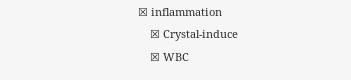☒ inflammation
    ☒ Crystal-induce
    ☒ WBC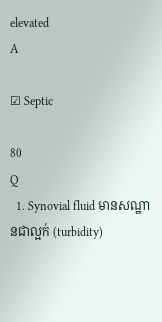elevated
A

☑ Septic

80
Q
  1. Synovial fluid មានសណ្ឋានជាល្អក់ (turbidity)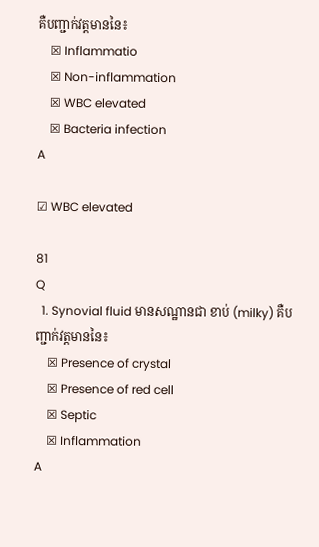គឺបញ្ជាក់វត្តមាននៃ៖
    ☒ Inflammatio
    ☒ Non-inflammation
    ☒ WBC elevated
    ☒ Bacteria infection
A

☑ WBC elevated

81
Q
  1. Synovial fluid មានសណ្ឋានជា ខាប់ (milky) គឺបញ្ជាក់វត្តមាននៃ៖
    ☒ Presence of crystal
    ☒ Presence of red cell
    ☒ Septic
    ☒ Inflammation
A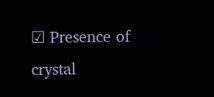☑ Presence of crystal